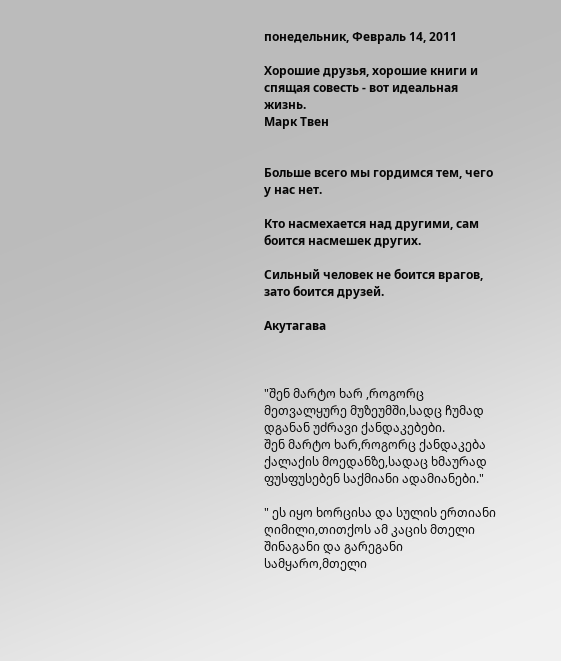понедельник, Февраль 14, 2011

Хорошие друзья, хорошие книги и спящая совесть - вот идеальная жизнь.
Марк Твен


Больше всего мы гордимся тем, чего у нас нет.

Кто насмехается над другими, сам боится насмешек других.

Сильный человек не боится врагов, зато боится друзей.

Акутагава



"შენ მარტო ხარ ,როგორც მეთვალყურე მუზეუმში,სადც ჩუმად დგანან უძრავი ქანდაკებები.
შენ მარტო ხარ,როგორც ქანდაკება ქალაქის მოედანზე,სადაც ხმაურად ფუსფუსებენ საქმიანი ადამიანები."

" ეს იყო ხორცისა და სულის ერთიანი ღიმილი,თითქოს ამ კაცის მთელი შინაგანი და გარეგანი სამყარო,მთელი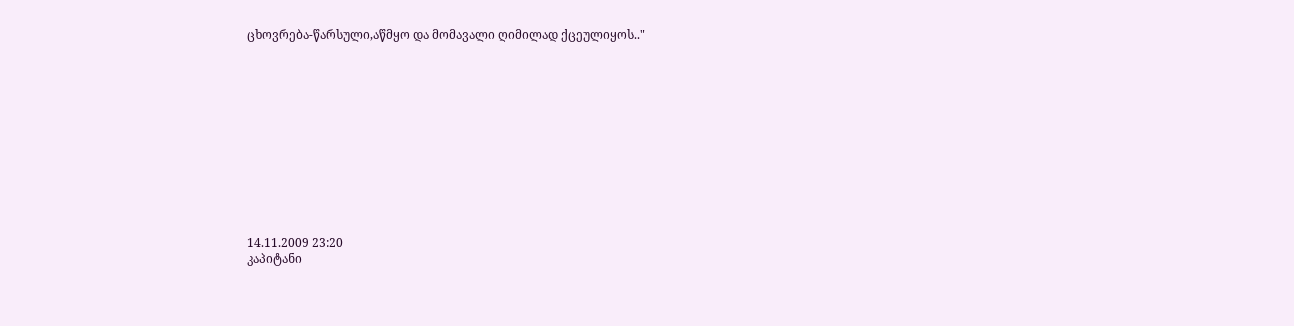ცხოვრება-წარსული,აწმყო და მომავალი ღიმილად ქცეულიყოს.."












14.11.2009 23:20
კაპიტანი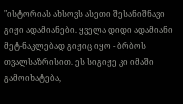"ისტორიას ახსოვს ასეთი შესანიშნავი გიჟი ადამიანები. ყველა დიდი ადამიანი მეტ-ნაკლებად გიჟიც იყო - ბრბოს თვალსაზრისით. ეს სიგიჟე კი იმაში გამოიხატება,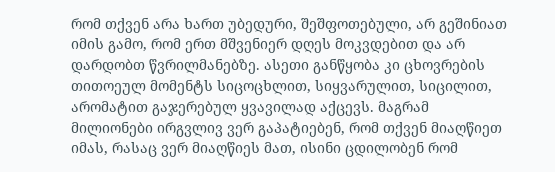რომ თქვენ არა ხართ უბედური, შეშფოთებული, არ გეშინიათ იმის გამო, რომ ერთ მშვენიერ დღეს მოკვდებით და არ დარდობთ წვრილმანებზე. ასეთი განწყობა კი ცხოვრების თითოეულ მომენტს სიცოცხლით, სიყვარულით, სიცილით, არომატით გაჯერებულ ყვავილად აქცევს. მაგრამ მილიონები ირგვლივ ვერ გაპატიებენ, რომ თქვენ მიაღწიეთ იმას, რასაც ვერ მიაღწიეს მათ, ისინი ცდილობენ რომ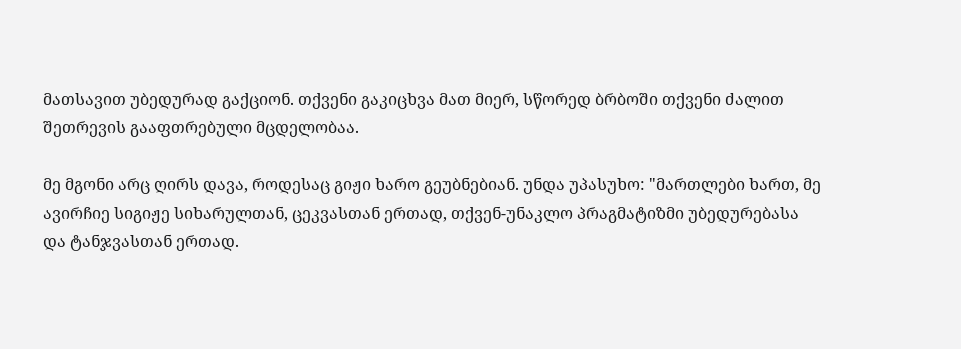მათსავით უბედურად გაქციონ. თქვენი გაკიცხვა მათ მიერ, სწორედ ბრბოში თქვენი ძალით შეთრევის გააფთრებული მცდელობაა.

მე მგონი არც ღირს დავა, როდესაც გიჟი ხარო გეუბნებიან. უნდა უპასუხო: "მართლები ხართ, მე ავირჩიე სიგიჟე სიხარულთან, ცეკვასთან ერთად, თქვენ-უნაკლო პრაგმატიზმი უბედურებასა და ტანჯვასთან ერთად.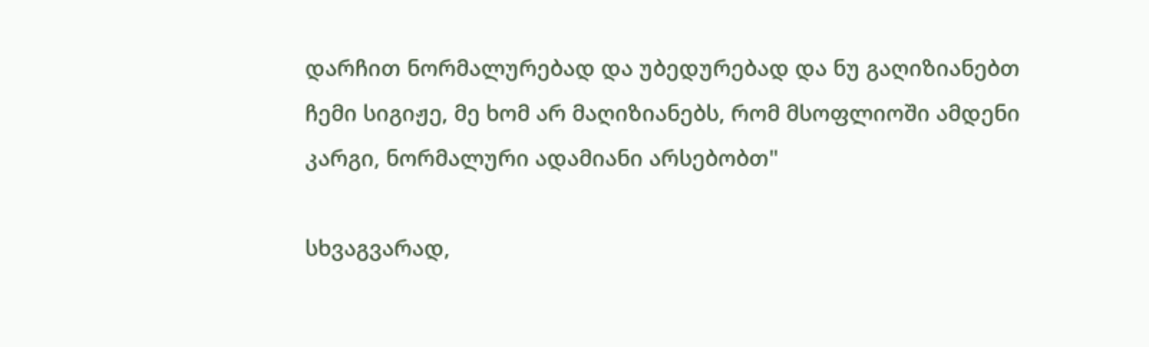დარჩით ნორმალურებად და უბედურებად და ნუ გაღიზიანებთ ჩემი სიგიჟე, მე ხომ არ მაღიზიანებს, რომ მსოფლიოში ამდენი კარგი, ნორმალური ადამიანი არსებობთ"

სხვაგვარად,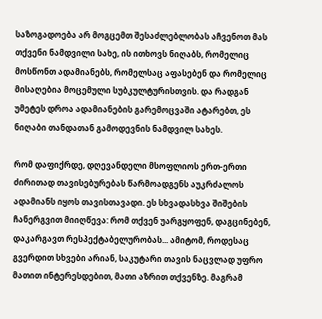საზოგადოება არ მოგცემთ შესაძლებლობას აჩვენოთ მას თქვენი ნამდვილი სახე, ის ითხოვს ნიღაბს, რომელიც მოსწონთ ადამიანებს, რომელსაც აფასებენ და რომელიც მისაღებია მოცემული სუბკულტურისთვის. და რადგან უმეტეს დროა ადამიანების გარემოცვაში ატარებთ, ეს ნიღაბი თანდათან გამოდევნის ნამდვილ სახეს.

რომ დაფიქრდე, დღევანდელი მსოფლიოს ერთ-ერთი ძირითად თავისებურებას წარმოადგენს აუკრძალოს ადამიანს იყოს თავისთავადი. ეს სხვადასხვა შიშების ჩანერგვით მიიღწევა: რომ თქვენ უარგყოფენ, დაგცინებენ, დაკარგავთ რესპექტაბელურობას... ამიტომ, როდესაც გვერდით სხვები არიან, საკუტარი თავის ნაცვლად უფრო მათით ინტერესდებით, მათი აზრით თქვენზე. მაგრამ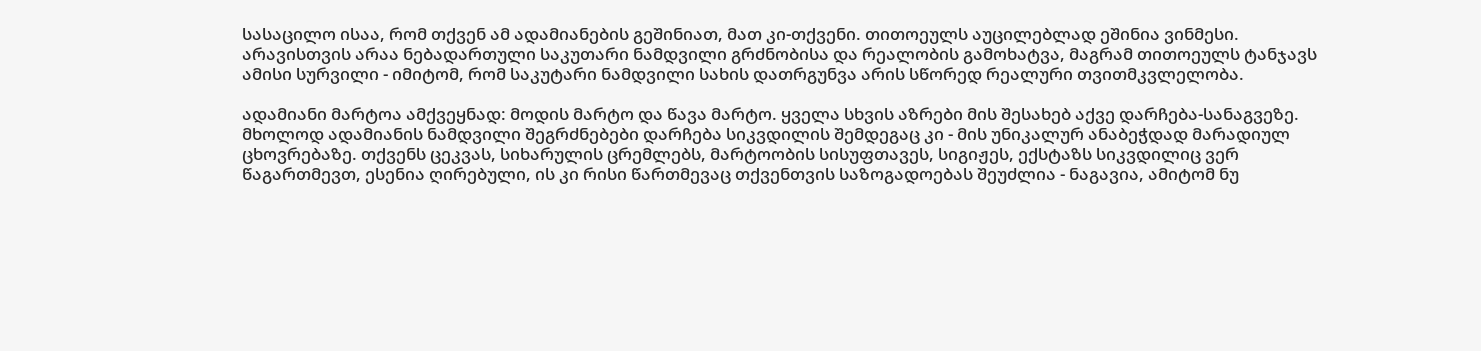სასაცილო ისაა, რომ თქვენ ამ ადამიანების გეშინიათ, მათ კი-თქვენი. თითოეულს აუცილებლად ეშინია ვინმესი. არავისთვის არაა ნებადართული საკუთარი ნამდვილი გრძნობისა და რეალობის გამოხატვა, მაგრამ თითოეულს ტანჯავს ამისი სურვილი - იმიტომ, რომ საკუტარი ნამდვილი სახის დათრგუნვა არის სწორედ რეალური თვითმკვლელობა.

ადამიანი მარტოა ამქვეყნად: მოდის მარტო და წავა მარტო. ყველა სხვის აზრები მის შესახებ აქვე დარჩება-სანაგვეზე. მხოლოდ ადამიანის ნამდვილი შეგრძნებები დარჩება სიკვდილის შემდეგაც კი - მის უნიკალურ ანაბეჭდად მარადიულ ცხოვრებაზე. თქვენს ცეკვას, სიხარულის ცრემლებს, მარტოობის სისუფთავეს, სიგიჟეს, ექსტაზს სიკვდილიც ვერ წაგართმევთ, ესენია ღირებული, ის კი რისი წართმევაც თქვენთვის საზოგადოებას შეუძლია - ნაგავია, ამიტომ ნუ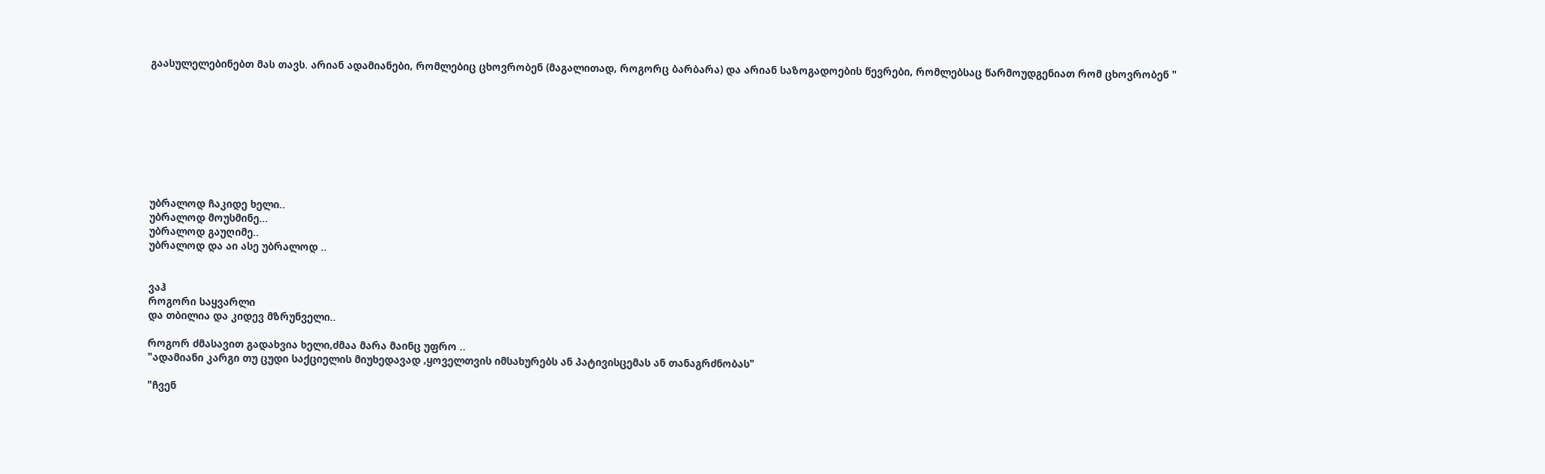გაასულელებინებთ მას თავს. არიან ადამიანები, რომლებიც ცხოვრობენ (მაგალითად, როგორც ბარბარა) და არიან საზოგადოების წევრები, რომლებსაც წარმოუდგენიათ რომ ცხოვრობენ "









უბრალოდ ჩაკიდე ხელი..
უბრალოდ მოუსმინე...
უბრალოდ გაუღიმე..
უბრალოდ და აი ასე უბრალოდ ..


ვაჰ
როგორი საყვარლი
და თბილია და კიდევ მზრუნველი..

როგორ ძმასავით გადახვია ხელი,ძმაა მარა მაინც უფრო ..
"ადამიანი კარგი თუ ცუდი საქციელის მიუხედავად ,ყოველთვის იმსახურებს ან პატივისცემას ან თანაგრძნობას"

"ჩვენ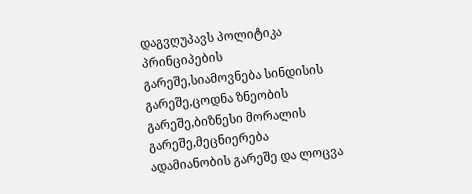დაგვღუპავს პოლიტიკა პრინციპების გარეშე,სიამოვნება სინდისის გარეშე,ცოდნა ზნეობის გარეშე,ბიზნესი მორალის გარეშე,მეცნიერება ადამიანობის გარეშე და ლოცვა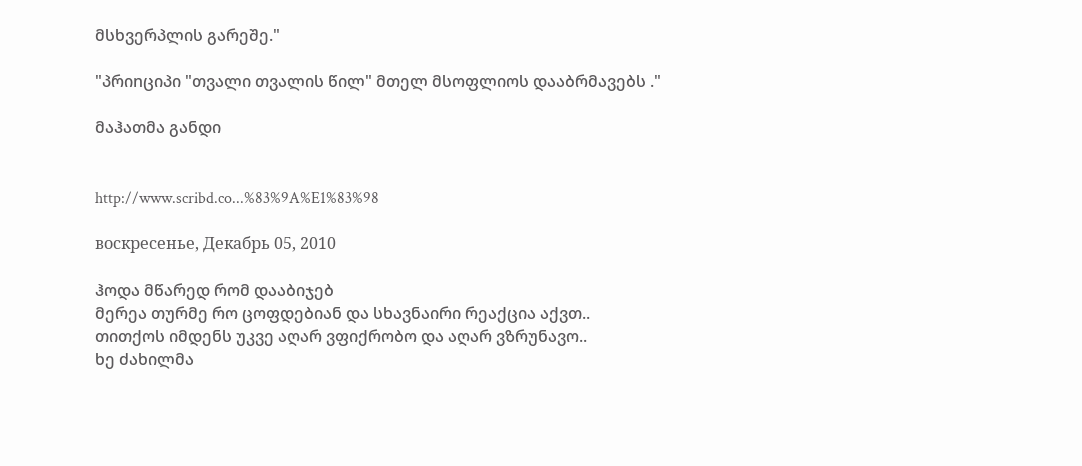მსხვერპლის გარეშე."

"პრიnციპი "თვალი თვალის წილ" მთელ მსოფლიოს დააბრმავებს ."

მაჰათმა განდი


http://www.scribd.co...%83%9A%E1%83%98

воскресенье, Декабрь 05, 2010

ჰოდა მწარედ რომ დააბიჯებ
მერეა თურმე რო ცოფდებიან და სხავნაირი რეაქცია აქვთ..
თითქოს იმდენს უკვე აღარ ვფიქრობო და აღარ ვზრუნავო..
ხე ძახილმა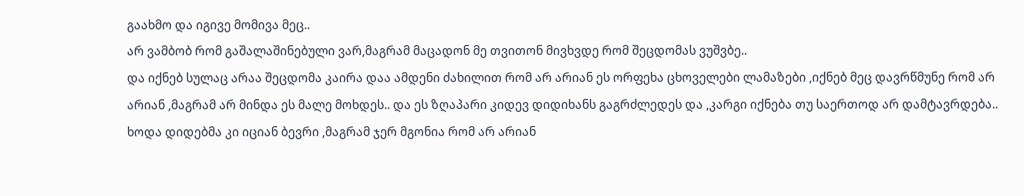გაახმო და იგივე მომივა მეც..
არ ვამბობ რომ გაშალაშინებული ვარ,მაგრამ მაცადონ მე თვითონ მივხვდე რომ შეცდომას ვუშვბე..
და იქნებ სულაც არაა შეცდომა კაირა დაა ამდენი ძახილით რომ არ არიან ეს ორფეხა ცხოველები ლამაზები ,იქნებ მეც დავრწმუნე რომ არ არიან ,მაგრამ არ მინდა ეს მალე მოხდეს.. და ეს ზღაპარი კიდევ დიდიხანს გაგრძლედეს და ,კარგი იქნება თუ საერთოდ არ დამტავრდება..
ხოდა დიდებმა კი იციან ბევრი ,მაგრამ ჯერ მგონია რომ არ არიან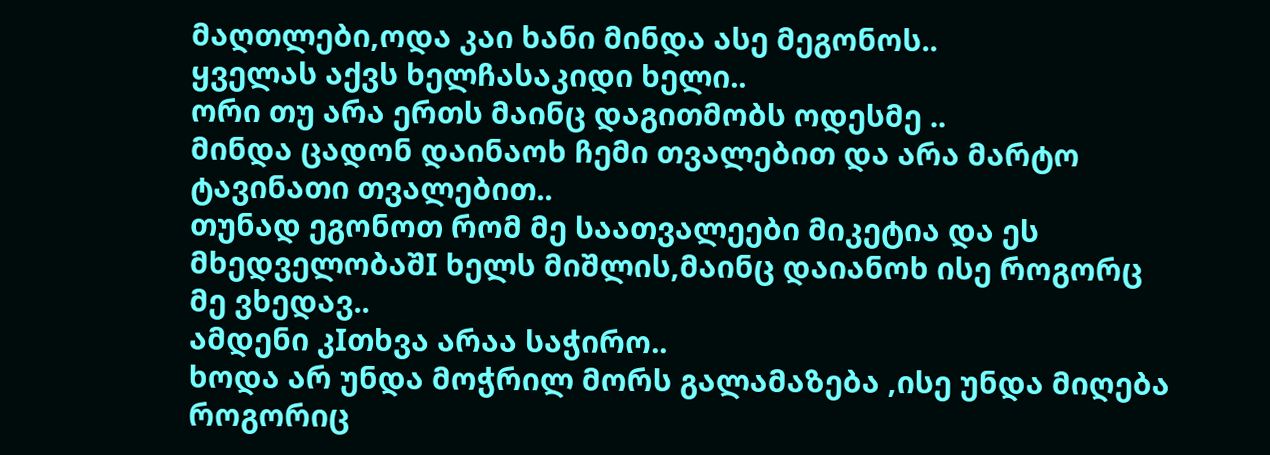მაღთლები,ოდა კაი ხანი მინდა ასე მეგონოს..
ყველას აქვს ხელჩასაკიდი ხელი..
ორი თუ არა ერთს მაინც დაგითმობს ოდესმე ..
მინდა ცადონ დაინაოხ ჩემი თვალებით და არა მარტო ტავინათი თვალებით..
თუნად ეგონოთ რომ მე საათვალეები მიკეტია და ეს მხედველობაშI ხელს მიშლის,მაინც დაიანოხ ისე როგორც მე ვხედავ..
ამდენი კIთხვა არაა საჭირო..
ხოდა არ უნდა მოჭრილ მორს გალამაზება ,ისე უნდა მიღება როგორიც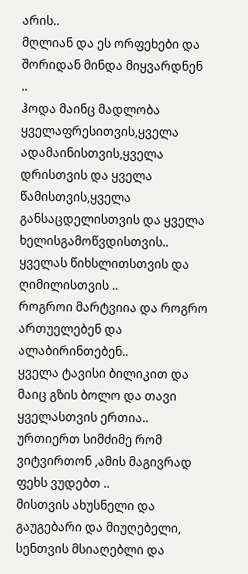არის..
მღლიან და ეს ორფეხები და შორიდან მინდა მიყვარდნენ ..
ჰოდა მაინც მადლობა ყველაფრესითვის,ყველა ადამაინისთვის,ყველა დრისთვის და ყველა წამისთვის,ყველა განსაცდელისთვის და ყველა ხელისგამოწვდისთვის.. ყველას წიხსლითსთვის და ღიმილისთვის ..
როგროი მარტვიია და როგრო ართუელებენ და ალაბირინთებენ..
ყველა ტავისი ბილიკით და მაიც გზის ბოლო და თავი ყველასთვის ერთია..
ურთიერთ სიმძიმე რომ ვიტვირთონ ,ამის მაგივრად ფეხს ვუდებთ ..
მისთვის ახუსნელი და გაუგებარი და მიუღებელი, სენთვის მსიაღებლი და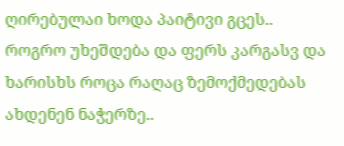ღირებულაი ხოდა პაიტივი გცეს..
როგრო უხეშდება და ფერს კარგასვ და ხარისხს როცა რაღაც ზემოქმედებას ახდენენ ნაჭერზე..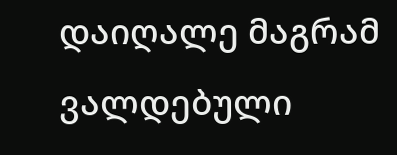დაიღალე მაგრამ ვალდებული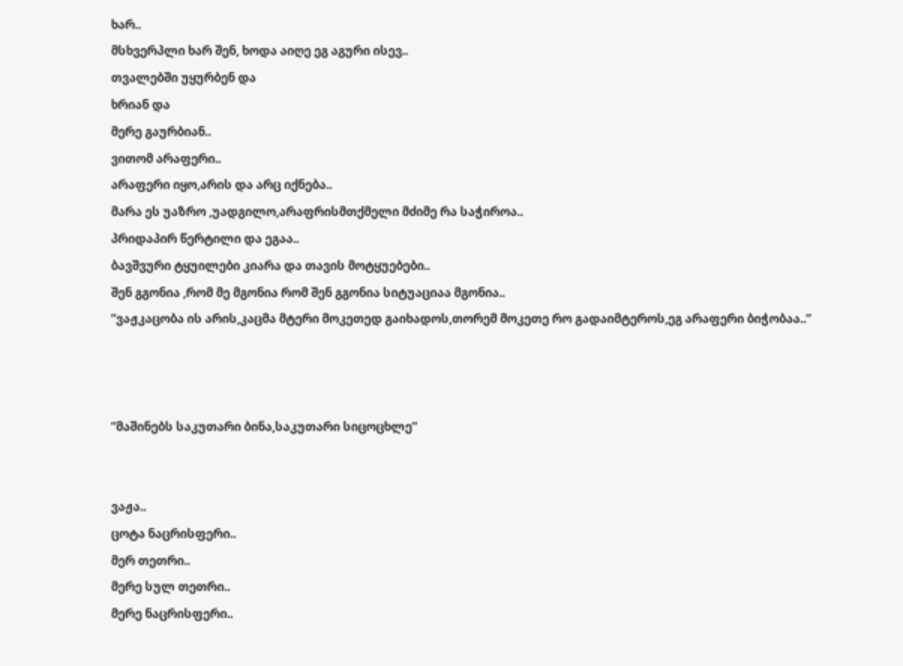ხარ..
მსხვერპლი ხარ შენ, ხოდა აიღე ეგ აგური ისევ..
თვალებში უყურბენ და
ხრიან და
მერე გაურბიან..
ვითომ არაფერი..
არაფერი იყო,არის და არც იქნება..
მარა ეს უაზრო ,უადგილო,არაფრისმთქმელი მძიმე რა საჭიროა..
პრიდაპირ წერტილი და ეგაა..
ბავშვური ტყუილები კიარა და თავის მოტყუებები..
შენ გგონია ,რომ მე მგონია რომ შენ გგონია სიტუაციაა მგონია..
”ვაჟკაცობა ის არის,კაცმა მტერი მოკეთედ გაიხადოს,თორემ მოკეთე რო გადაიმტეროს,ეგ არაფერი ბიჭობაა..”



”მაშინებს საკუთარი ბინა,საკუთარი სიცოცხლე”


ვაჟა..
ცოტა ნაცრისფერი..
მერ თეთრი..
მერე სულ თეთრი..
მერე ნაცრისფერი..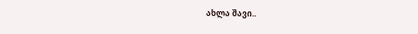ახლა შავი..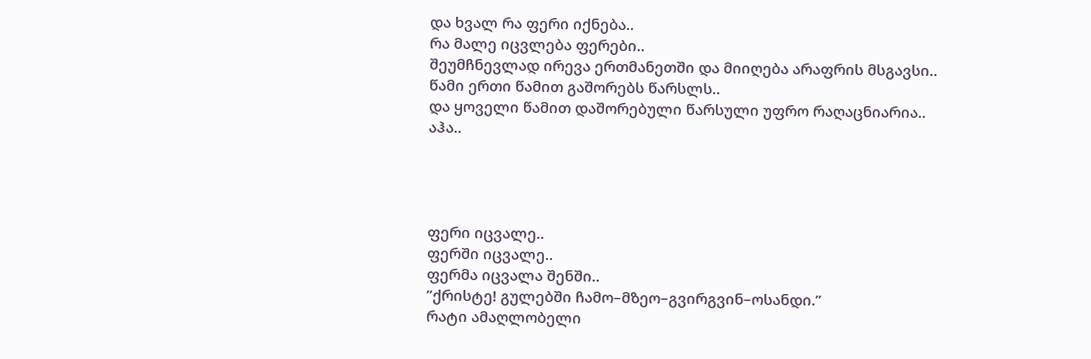და ხვალ რა ფერი იქნება..
რა მალე იცვლება ფერები..
შეუმჩნევლად ირევა ერთმანეთში და მიიღება არაფრის მსგავსი..
წამი ერთი წამით გაშორებს წარსლს..
და ყოველი წამით დაშორებული წარსული უფრო რაღაცნიარია..
აჰა..




ფერი იცვალე..
ფერში იცვალე..
ფერმა იცვალა შენში..
”ქრისტე! გულებში ჩამო–მზეო–გვირგვინ–ოსანდი.”
რატი ამაღლობელი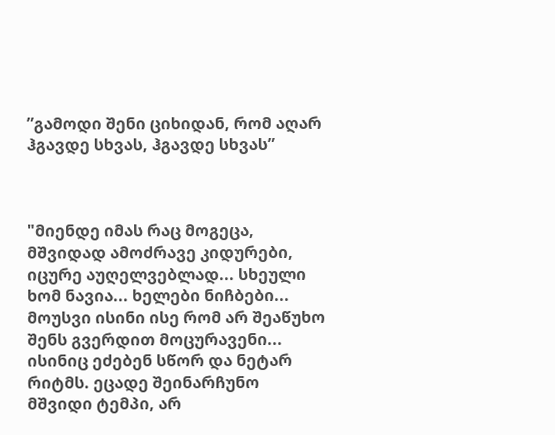”გამოდი შენი ციხიდან, რომ აღარ ჰგავდე სხვას, ჰგავდე სხვას”



"მიენდე იმას რაც მოგეცა, მშვიდად ამოძრავე კიდურები, იცურე აუღელვებლად... სხეული ხომ ნავია... ხელები ნიჩბები... მოუსვი ისინი ისე რომ არ შეაწუხო შენს გვერდით მოცურავენი... ისინიც ეძებენ სწორ და ნეტარ რიტმს. ეცადე შეინარჩუნო მშვიდი ტემპი, არ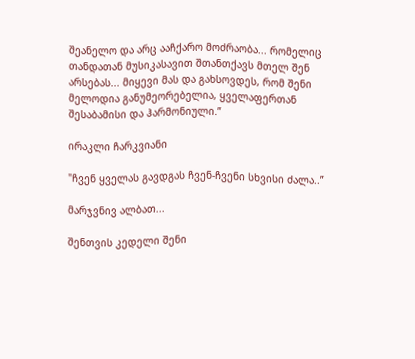შეანელო და არც ააჩქარო მოძრაობა... რომელიც თანდათან მუსიკასავით შთანთქავს მთელ შენ არსებას... მიყევი მას და გახსოვდეს, რომ შენი მელოდია განუმეორებელია, ყველაფერთან შესაბამისი და ჰარმონიული.”

ირაკლი ჩარკვიანი

"ჩვენ ყველას გავდგას ჩვენ-ჩვენი სხვისი ძალა..”

მარჯვნივ ალბათ...

შენთვის კედელი შენი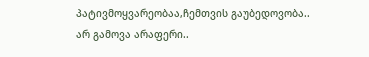პატივმოყვარეობაა,ჩემთვის გაუბედოვობა..
არ გამოვა არაფერი..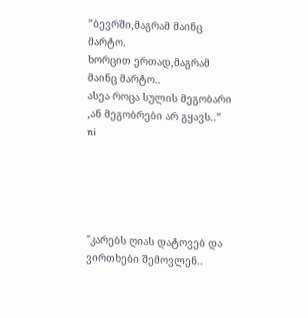”ბევრში,მაგრამ მაინც მარტო.
ხორცით ერთად,მაგრამ მაინც მარტო..
ასეა როცა სულის მეგობარი ,ან მეგობრები არ გყავს..”
ni





"კარებს ღიას დატოვებ და ვირთხები შემოვლენ..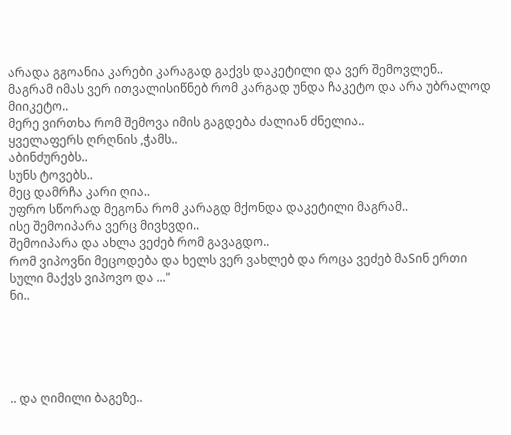არადა გგოანია კარები კარაგად გაქვს დაკეტილი და ვერ შემოვლენ..
მაგრამ იმას ვერ ითვალისიწნებ რომ კარგად უნდა ჩაკეტო და არა უბრალოდ მიიკეტო..
მერე ვირთხა რომ შემოვა იმის გაგდება ძალიან ძნელია..
ყველაფერს ღრღნის ,ჭამს..
აბინძურებს..
სუნს ტოვებს..
მეც დამრჩა კარი ღია..
უფრო სწორად მეგონა რომ კარაგდ მქონდა დაკეტილი მაგრამ..
ისე შემოიპარა ვერც მივხვდი..
შემოიპარა და ახლა ვეძებ რომ გავაგდო..
რომ ვიპოვნი მეცოდება და ხელს ვერ ვახლებ და როცა ვეძებ მაSინ ერთი სული მაქვს ვიპოვო და ..."
ნი..





.. და ღიმილი ბაგეზე..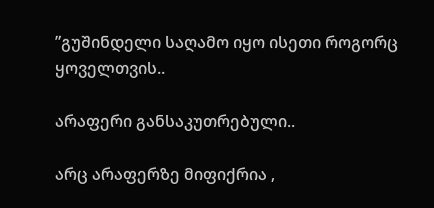”გუშინდელი საღამო იყო ისეთი როგორც ყოველთვის..

არაფერი განსაკუთრებული..

არც არაფერზე მიფიქრია ,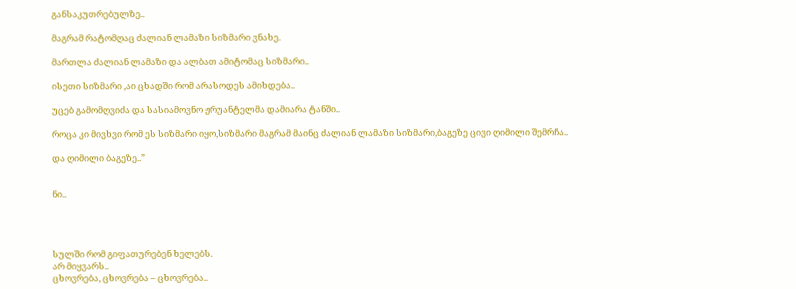განსაკუთრებულზე..

მაგრამ რატომღაც ძალიან ლამაზი სიზმარი ვნახე.

მართლა ძალიან ლამაზი და ალბათ ამიტომაც სიზმარი..

ისეთი სიზმარი ,აი ცხადში რომ არასოდეს ამიხდება..

უცებ გამომღვიძა და სასიამოვნო ჟრუანტელმა დამიარა ტანში..

როცა კი მივხვი რომ ეს სიზმარი იყო,სიზმარი მაგრამ მაინც ძალიან ლამაზი სიზმარი,ბაგეზე ცივი ღიმილი შემრჩა..

და ღიმილი ბაგეზე..”


ნი..




სულში რომ გიფათურებენ ხელებს.
არ მიყვარს..
ცხოვრება, ცხოვრება – ცხოვრება..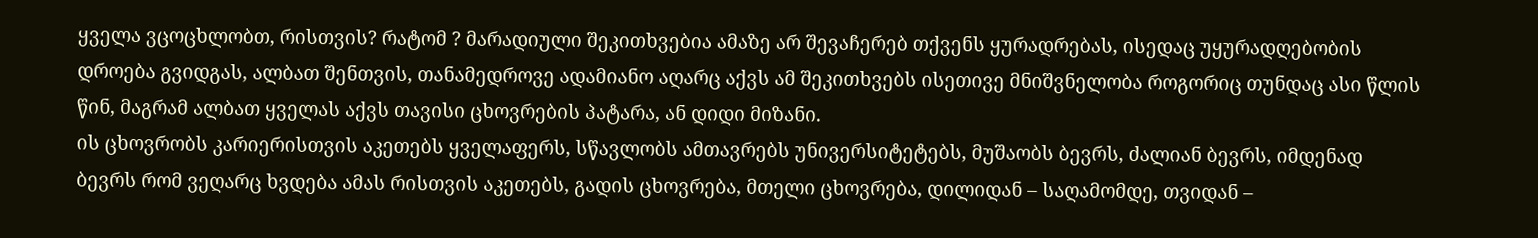ყველა ვცოცხლობთ, რისთვის? რატომ ? მარადიული შეკითხვებია ამაზე არ შევაჩერებ თქვენს ყურადრებას, ისედაც უყურადღებობის დროება გვიდგას, ალბათ შენთვის, თანამედროვე ადამიანო აღარც აქვს ამ შეკითხვებს ისეთივე მნიშვნელობა როგორიც თუნდაც ასი წლის წინ, მაგრამ ალბათ ყველას აქვს თავისი ცხოვრების პატარა, ან დიდი მიზანი.
ის ცხოვრობს კარიერისთვის აკეთებს ყველაფერს, სწავლობს ამთავრებს უნივერსიტეტებს, მუშაობს ბევრს, ძალიან ბევრს, იმდენად ბევრს რომ ვეღარც ხვდება ამას რისთვის აკეთებს, გადის ცხოვრება, მთელი ცხოვრება, დილიდან – საღამომდე, თვიდან –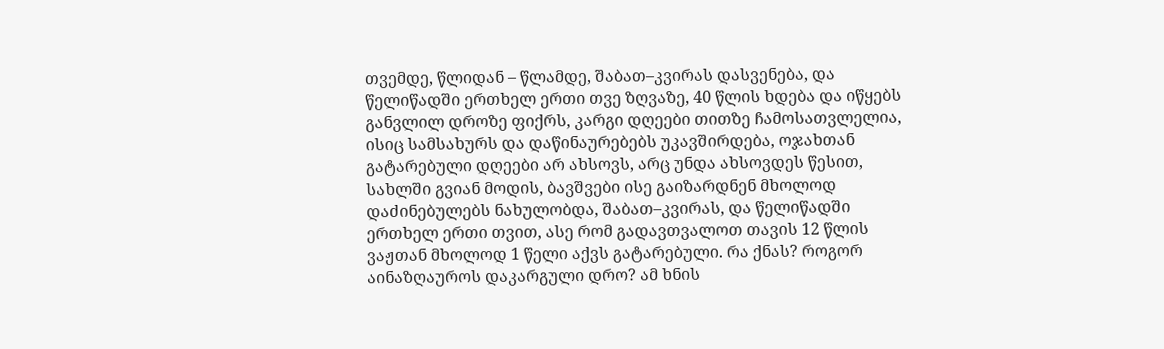თვემდე, წლიდან – წლამდე, შაბათ–კვირას დასვენება, და წელიწადში ერთხელ ერთი თვე ზღვაზე, 40 წლის ხდება და იწყებს განვლილ დროზე ფიქრს, კარგი დღეები თითზე ჩამოსათვლელია, ისიც სამსახურს და დაწინაურებებს უკავშირდება, ოჯახთან გატარებული დღეები არ ახსოვს, არც უნდა ახსოვდეს წესით, სახლში გვიან მოდის, ბავშვები ისე გაიზარდნენ მხოლოდ დაძინებულებს ნახულობდა, შაბათ–კვირას, და წელიწადში ერთხელ ერთი თვით, ასე რომ გადავთვალოთ თავის 12 წლის ვაჟთან მხოლოდ 1 წელი აქვს გატარებული. რა ქნას? როგორ აინაზღაუროს დაკარგული დრო? ამ ხნის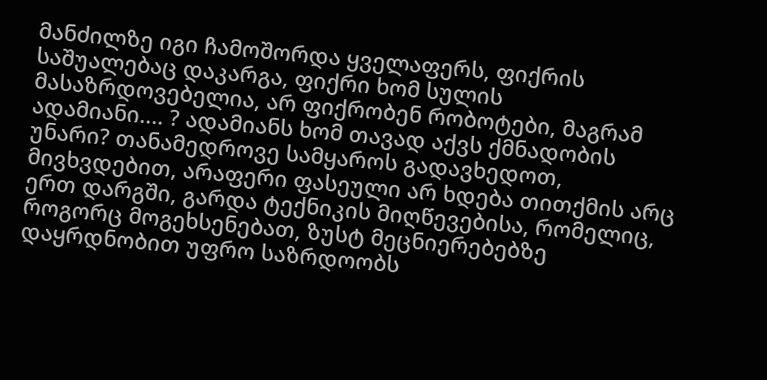მანძილზე იგი ჩამოშორდა ყველაფერს, ფიქრის საშუალებაც დაკარგა, ფიქრი ხომ სულის მასაზრდოვებელია, არ ფიქრობენ რობოტები, მაგრამ ადამიანი.... ? ადამიანს ხომ თავად აქვს ქმნადობის უნარი? თანამედროვე სამყაროს გადავხედოთ, მივხვდებით, არაფერი ფასეული არ ხდება თითქმის არც ერთ დარგში, გარდა ტექნიკის მიღწევებისა, რომელიც, როგორც მოგეხსენებათ, ზუსტ მეცნიერებებზე დაყრდნობით უფრო საზრდოობს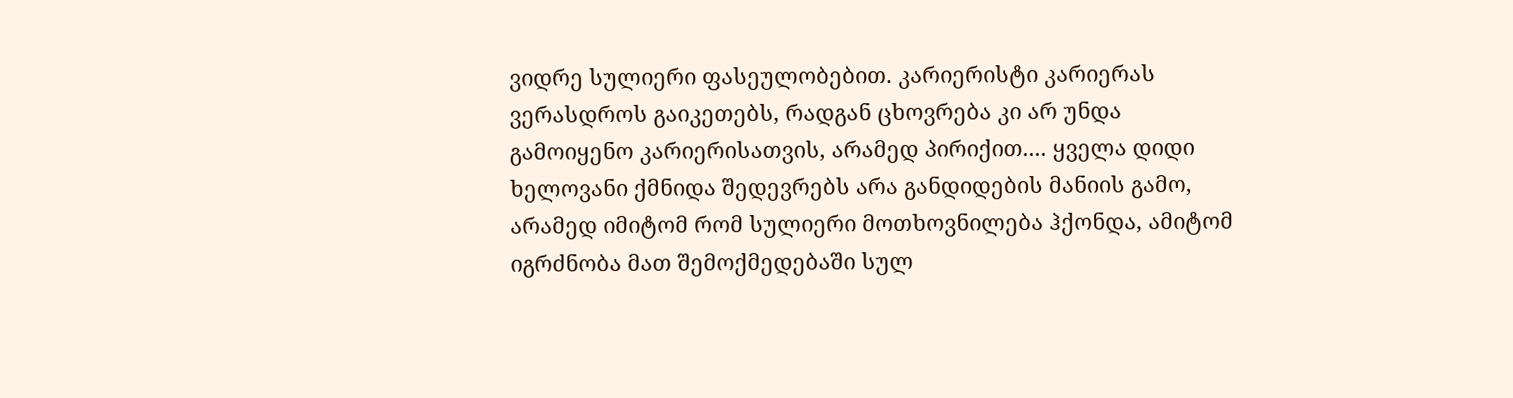ვიდრე სულიერი ფასეულობებით. კარიერისტი კარიერას ვერასდროს გაიკეთებს, რადგან ცხოვრება კი არ უნდა გამოიყენო კარიერისათვის, არამედ პირიქით.... ყველა დიდი ხელოვანი ქმნიდა შედევრებს არა განდიდების მანიის გამო, არამედ იმიტომ რომ სულიერი მოთხოვნილება ჰქონდა, ამიტომ იგრძნობა მათ შემოქმედებაში სულ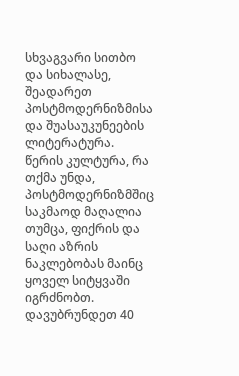სხვაგვარი სითბო და სიხალასე, შეადარეთ პოსტმოდერნიზმისა და შუასაუკუნეების ლიტერატურა. წერის კულტურა, რა თქმა უნდა, პოსტმოდერნიზმშიც საკმაოდ მაღალია თუმცა, ფიქრის და საღი აზრის ნაკლებობას მაინც ყოველ სიტყვაში იგრძნობთ.
დავუბრუნდეთ 40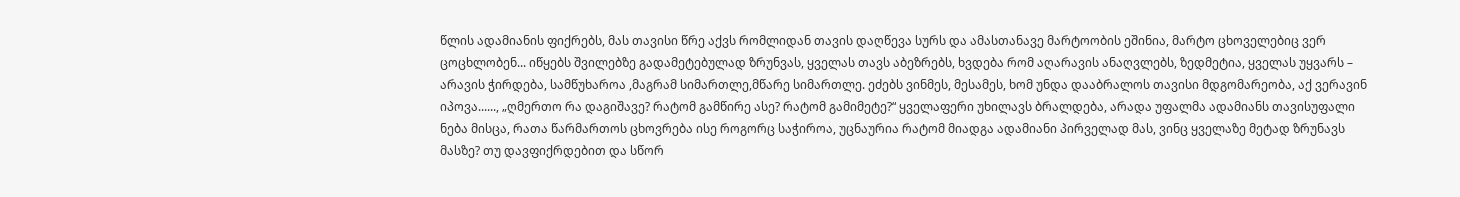წლის ადამიანის ფიქრებს, მას თავისი წრე აქვს რომლიდან თავის დაღწევა სურს და ამასთანავე მარტოობის ეშინია, მარტო ცხოველებიც ვერ ცოცხლობენ... იწყებს შვილებზე გადამეტებულად ზრუნვას, ყველას თავს აბეზრებს, ხვდება რომ აღარავის ანაღვლებს, ზედმეტია, ყველას უყვარს – არავის ჭირდება, სამწუხაროა ,მაგრამ სიმართლე,მწარე სიმართლე. ეძებს ვინმეს, მესამეს, ხომ უნდა დააბრალოს თავისი მდგომარეობა, აქ ვერავინ იპოვა......, „ღმერთო რა დაგიშავე? რატომ გამწირე ასე? რატომ გამიმეტე?“ ყველაფერი უხილავს ბრალდება, არადა უფალმა ადამიანს თავისუფალი ნება მისცა, რათა წარმართოს ცხოვრება ისე როგორც საჭიროა, უცნაურია რატომ მიადგა ადამიანი პირველად მას, ვინც ყველაზე მეტად ზრუნავს მასზე? თუ დავფიქრდებით და სწორ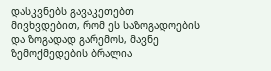დასკვნებს გავაკეთებთ მივხვდებით, რომ ეს საზოგადოების და ზოგადად გარემოს, მავნე ზემოქმედების ბრალია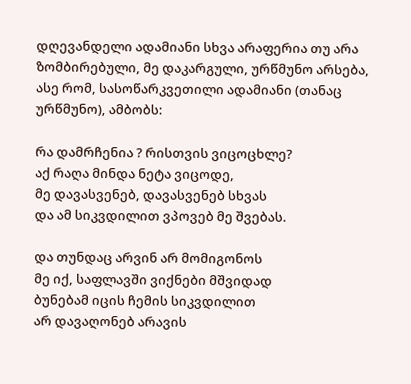დღევანდელი ადამიანი სხვა არაფერია თუ არა ზომბირებული, მე დაკარგული, ურწმუნო არსება, ასე რომ, სასოწარკვეთილი ადამიანი (თანაც ურწმუნო), ამბობს:

რა დამრჩენია ? რისთვის ვიცოცხლე?
აქ რაღა მინდა ნეტა ვიცოდე,
მე დავასვენებ, დავასვენებ სხვას
და ამ სიკვდილით ვპოვებ მე შვებას.

და თუნდაც არვინ არ მომიგონოს
მე იქ, საფლავში ვიქნები მშვიდად
ბუნებამ იცის ჩემის სიკვდილით
არ დავაღონებ არავის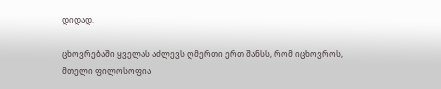დიდად.

ცხოვრებაში ყველას აძლევს ღმერთი ერთ შანსს, რომ იცხოვროს, მთელი ფილოსოფია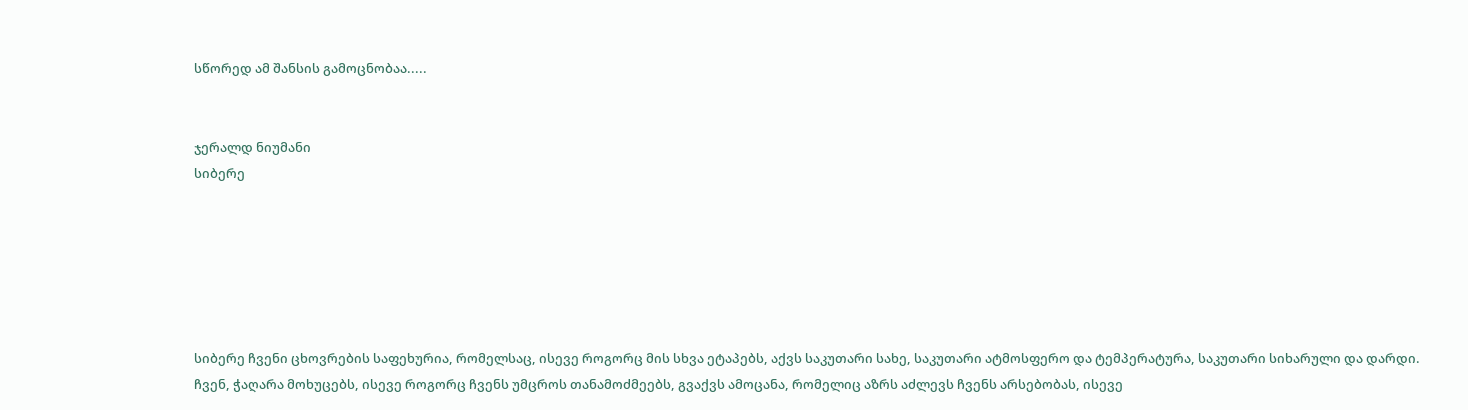სწორედ ამ შანსის გამოცნობაა.....


ჯერალდ ნიუმანი
სიბერე






სიბერე ჩვენი ცხოვრების საფეხურია, რომელსაც, ისევე როგორც მის სხვა ეტაპებს, აქვს საკუთარი სახე, საკუთარი ატმოსფერო და ტემპერატურა, საკუთარი სიხარული და დარდი. ჩვენ, ჭაღარა მოხუცებს, ისევე როგორც ჩვენს უმცროს თანამოძმეებს, გვაქვს ამოცანა, რომელიც აზრს აძლევს ჩვენს არსებობას, ისევე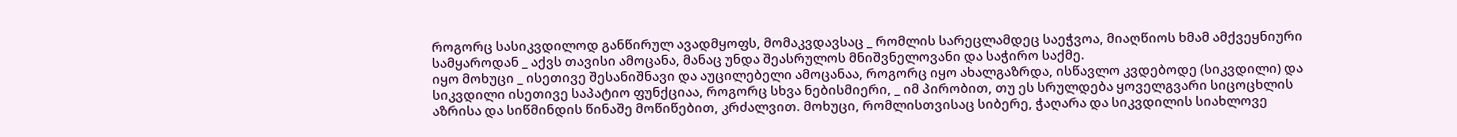როგორც სასიკვდილოდ განწირულ ავადმყოფს, მომაკვდავსაც _ რომლის სარეცლამდეც საეჭვოა, მიაღწიოს ხმამ ამქვეყნიური სამყაროდან _ აქვს თავისი ამოცანა, მანაც უნდა შეასრულოს მნიშვნელოვანი და საჭირო საქმე.
იყო მოხუცი _ ისეთივე შესანიშნავი და აუცილებელი ამოცანაა, როგორც იყო ახალგაზრდა, ისწავლო კვდებოდე (სიკვდილი) და სიკვდილი ისეთივე საპატიო ფუნქციაა, როგორც სხვა ნებისმიერი, _ იმ პირობით, თუ ეს სრულდება ყოველგვარი სიცოცხლის აზრისა და სიწმინდის წინაშე მოწიწებით, კრძალვით. მოხუცი, რომლისთვისაც სიბერე, ჭაღარა და სიკვდილის სიახლოვე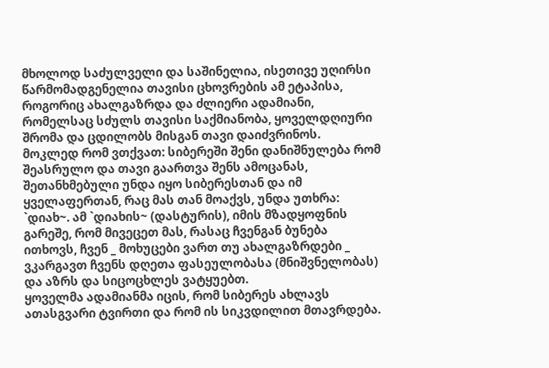მხოლოდ საძულველი და საშინელია, ისეთივე უღირსი წარმომადგენელია თავისი ცხოვრების ამ ეტაპისა, როგორიც ახალგაზრდა და ძლიერი ადამიანი, რომელსაც სძულს თავისი საქმიანობა, ყოველდღიური შრომა და ცდილობს მისგან თავი დაიძვრინოს.
მოკლედ რომ ვთქვათ: სიბერეში შენი დანიშნულება რომ შეასრულო და თავი გაართვა შენს ამოცანას, შეთანხმებული უნდა იყო სიბერესთან და იმ ყველაფერთან, რაც მას თან მოაქვს, უნდა უთხრა: `დიახ~. ამ `დიახის~ (დასტურის), იმის მზადყოფნის გარეშე, რომ მივეცეთ მას, რასაც ჩვენგან ბუნება ითხოვს, ჩვენ _ მოხუცები ვართ თუ ახალგაზრდები _ ვკარგავთ ჩვენს დღეთა ფასეულობასა (მნიშვნელობას) და აზრს და სიცოცხლეს ვატყუებთ.
ყოველმა ადამიანმა იცის, რომ სიბერეს ახლავს ათასგვარი ტვირთი და რომ ის სიკვდილით მთავრდება.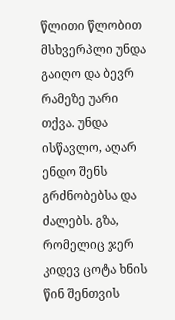წლითი წლობით მსხვერპლი უნდა გაიღო და ბევრ რამეზე უარი თქვა. უნდა ისწავლო, აღარ ენდო შენს გრძნობებსა და ძალებს. გზა, რომელიც ჯერ კიდევ ცოტა ხნის წინ შენთვის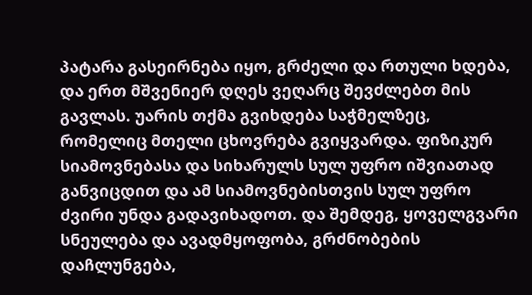პატარა გასეირნება იყო, გრძელი და რთული ხდება, და ერთ მშვენიერ დღეს ვეღარც შევძლებთ მის გავლას. უარის თქმა გვიხდება საჭმელზეც, რომელიც მთელი ცხოვრება გვიყვარდა. ფიზიკურ სიამოვნებასა და სიხარულს სულ უფრო იშვიათად განვიცდით და ამ სიამოვნებისთვის სულ უფრო ძვირი უნდა გადავიხადოთ. და შემდეგ, ყოველგვარი სნეულება და ავადმყოფობა, გრძნობების დაჩლუნგება,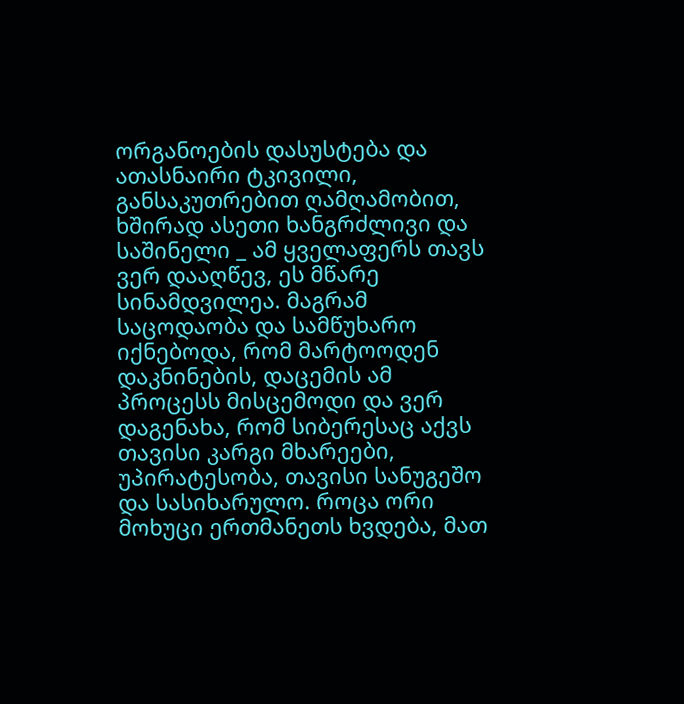ორგანოების დასუსტება და ათასნაირი ტკივილი, განსაკუთრებით ღამღამობით, ხშირად ასეთი ხანგრძლივი და საშინელი _ ამ ყველაფერს თავს ვერ დააღწევ, ეს მწარე სინამდვილეა. მაგრამ საცოდაობა და სამწუხარო იქნებოდა, რომ მარტოოდენ დაკნინების, დაცემის ამ პროცესს მისცემოდი და ვერ დაგენახა, რომ სიბერესაც აქვს თავისი კარგი მხარეები, უპირატესობა, თავისი სანუგეშო და სასიხარულო. როცა ორი მოხუცი ერთმანეთს ხვდება, მათ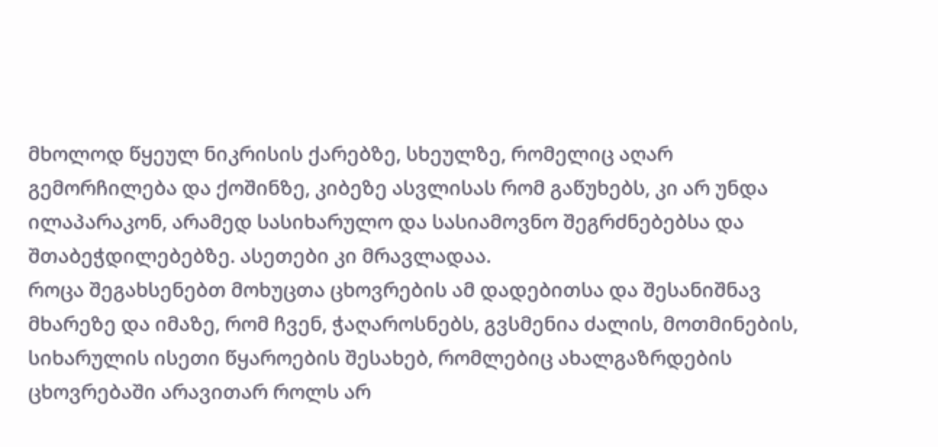მხოლოდ წყეულ ნიკრისის ქარებზე, სხეულზე, რომელიც აღარ გემორჩილება და ქოშინზე, კიბეზე ასვლისას რომ გაწუხებს, კი არ უნდა ილაპარაკონ, არამედ სასიხარულო და სასიამოვნო შეგრძნებებსა და შთაბეჭდილებებზე. ასეთები კი მრავლადაა.
როცა შეგახსენებთ მოხუცთა ცხოვრების ამ დადებითსა და შესანიშნავ მხარეზე და იმაზე, რომ ჩვენ, ჭაღაროსნებს, გვსმენია ძალის, მოთმინების, სიხარულის ისეთი წყაროების შესახებ, რომლებიც ახალგაზრდების ცხოვრებაში არავითარ როლს არ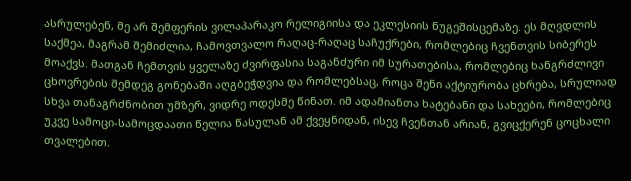ასრულებენ, მე არ შემფერის ვილაპარაკო რელიგიისა და ეკლესიის ნუგეშისცემაზე. ეს მღვდლის საქმეა, მაგრამ შემიძლია, ჩამოვთვალო რაღაც-რაღაც საჩუქრები, რომლებიც ჩვენთვის სიბერეს მოაქვს. მათგან ჩემთვის ყველაზე ძვირფასია საგანძური იმ სურათებისა, რომლებიც ხანგრძლივი ცხოვრების შემდეგ გონებაში აღგბეჭდვია და რომლებსაც, როცა შენი აქტიურობა ცხრება, სრულიად სხვა თანაგრძნობით უმზერ, ვიდრე ოდესმე წინათ. იმ ადამიანთა ხატებანი და სახეები, რომლებიც უკვე სამოცი-სამოცდაათი წელია წასულან ამ ქვეყნიდან, ისევ ჩვენთან არიან, გვიცქერენ ცოცხალი თვალებით.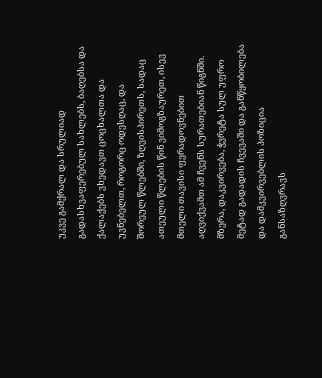უკვე გამქრალ და სრულიად გადასხვაფერებულ სახლებს, ბაღებსა და ქალაქებს ვხედავთ ცოცხალთა და უვნებელთ, როგორც ოდესღაც, და შორეულ წლებში, ზღვისპირეთს, სადაც ათეული წლების წინ ვიმოგზაურეთ, ისევ მთელი თავისი ფერადოვნებით აღვიქვამთ ამ ჩვენს სურათებიან წიგნში.
მზერა, დაკვირვება, ჭვრეტა სულ უფრო მეტად გადადის ჩვევაში და განწყობილება და დამკვირვებლის პოზიცია განსაზღვრავს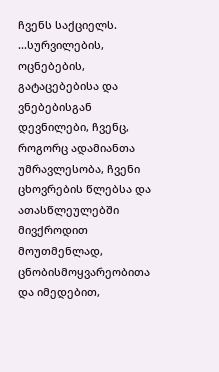ჩვენს საქციელს.
...სურვილების, ოცნებების, გატაცებებისა და ვნებებისგან დევნილები, ჩვენც, როგორც ადამიანთა უმრავლესობა, ჩვენი ცხოვრების წლებსა და ათასწლეულებში მივქროდით მოუთმენლად, ცნობისმოყვარეობითა და იმედებით,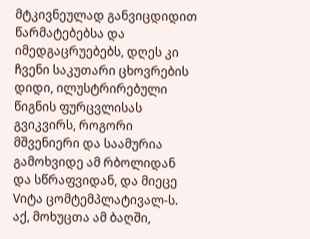მტკივნეულად განვიცდიდით წარმატებებსა და იმედგაცრუებებს, დღეს კი ჩვენი საკუთარი ცხოვრების დიდი, ილუსტრირებული წიგნის ფურცვლისას გვიკვირს, როგორი მშვენიერი და საამურია გამოხვიდე ამ რბოლიდან და სწრაფვიდან, და მიეცე Vიტა ცომტემპლატივალ-ს. აქ, მოხუცთა ამ ბაღში,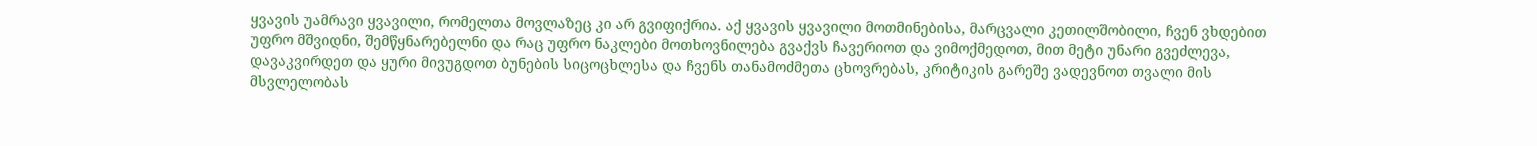ყვავის უამრავი ყვავილი, რომელთა მოვლაზეც კი არ გვიფიქრია. აქ ყვავის ყვავილი მოთმინებისა, მარცვალი კეთილშობილი, ჩვენ ვხდებით უფრო მშვიდნი, შემწყნარებელნი და რაც უფრო ნაკლები მოთხოვნილება გვაქვს ჩავერიოთ და ვიმოქმედოთ, მით მეტი უნარი გვეძლევა, დავაკვირდეთ და ყური მივუგდოთ ბუნების სიცოცხლესა და ჩვენს თანამოძმეთა ცხოვრებას, კრიტიკის გარეშე ვადევნოთ თვალი მის მსვლელობას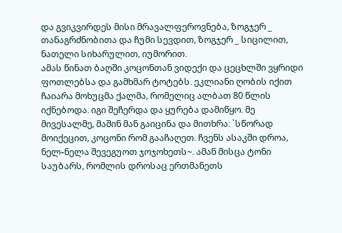და გვიკვირდეს მისი მრავალფეროვნება, ზოგჯერ _ თანაგრძნობითა და ჩუმი სევდით, ზოგჯერ _ სიცილით, ნათელი სიხარულით, იუმორით.
ამას წინათ ბაღში კოცონთან ვიდექი და ცეცხლში ვყრიდი ფოთლებსა და გამხმარ ტოტებს. ეკლიანი ღობის იქით ჩაიარა მოხუცმა ქალმა, რომელიც ალბათ 80 წლის იქნებოდა. იგი შეჩერდა და ყურება დამიწყო. მე მივესალმე, მაშინ მან გაიცინა და მითხრა: `სწორად მოიქეცით, კოცონი რომ გააჩაღეთ. ჩვენს ასაკში დროა, ნელ-ნელა შევეგუოთ ჯოჯოხეთს~. ამან მისცა ტონი საუბარს, რომლის დროსაც ერთმანეთს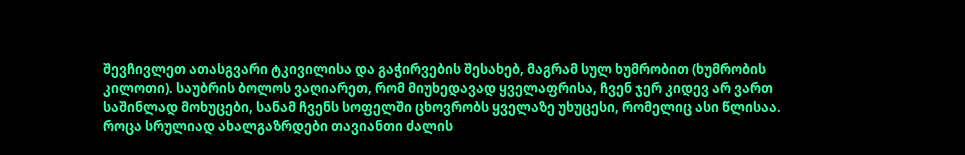შევჩივლეთ ათასგვარი ტკივილისა და გაჭირვების შესახებ, მაგრამ სულ ხუმრობით (ხუმრობის კილოთი). საუბრის ბოლოს ვაღიარეთ, რომ მიუხედავად ყველაფრისა, ჩვენ ჯერ კიდევ არ ვართ საშინლად მოხუცები, სანამ ჩვენს სოფელში ცხოვრობს ყველაზე უხუცესი, რომელიც ასი წლისაა.
როცა სრულიად ახალგაზრდები თავიანთი ძალის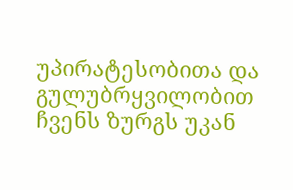უპირატესობითა და გულუბრყვილობით ჩვენს ზურგს უკან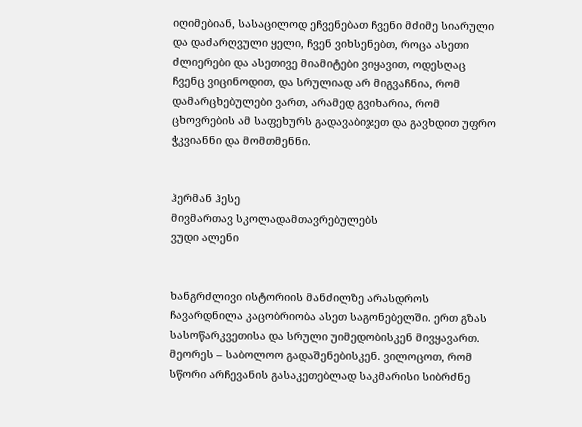იღიმებიან, სასაცილოდ ეჩვენებათ ჩვენი მძიმე სიარული და დაძარღვული ყელი, ჩვენ ვიხსენებთ, როცა ასეთი ძლიერები და ასეთივე მიამიტები ვიყავით, ოდესღაც ჩვენც ვიცინოდით, და სრულიად არ მიგვაჩნია, რომ დამარცხებულები ვართ, არამედ გვიხარია, რომ ცხოვრების ამ საფეხურს გადავაბიჯეთ და გავხდით უფრო ჭკვიანნი და მომთმენნი.


ჰერმან ჰესე
მივმართავ სკოლადამთავრებულებს
ვუდი ალენი


ხანგრძლივი ისტორიის მანძილზე არასდროს ჩავარდნილა კაცობრიობა ასეთ საგონებელში. ერთ გზას სასოწარკვეთისა და სრული უიმედობისკენ მივყავართ. მეორეს – საბოლოო გადაშენებისკენ. ვილოცოთ, რომ სწორი არჩევანის გასაკეთებლად საკმარისი სიბრძნე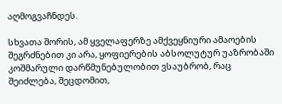აღმოგვაჩნდეს.

სხვათა შორის, ამ ყველაფერზე ამქვეყნიური ამაოების შეგრძნებით კი არა, ყოფიერების აბსოლუტურ უაზრობაში კოშმარული დარწმუნებულობით ვსაუბრობ, რაც შეიძლება, შეცდომით,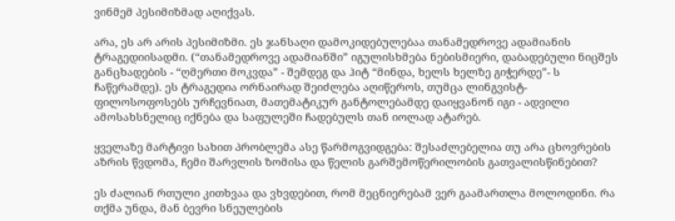ვინმემ პესიმიზმად აღიქვას.

არა, ეს არ არის პესიმიზმი. ეს ჯანსაღი დამოკიდებულებაა თანამედროვე ადამიანის ტრაგედიისადმი. (“თანამედროვე ადამიანში” იგულისხმება ნებისმიერი, დაბადებული ნიცშეს განცხადების - “ღმერთი მოკვდა” - შემდეგ და ჰიტ “მინდა, ხელს ხელზე გიჭერდე”- ს ჩაწერამდე). ეს ტრაგედია ორნაირად შეიძლება აღიწეროს, თუმცა ლინგვისტ-ფილოსოფოსებს ურჩევნიათ, მათემატიკურ განტოლებამდე დაიყვანონ იგი - ადვილი ამოსახსნელიც იქნება და საფულეში ჩადებულს თან იოლად ატარებ.

ყველაზე მარტივი სახით პრობლემა ასე წარმოგვიდგება: შესაძლებელია თუ არა ცხოვრების აზრის წვდომა, ჩემი შარვლის ზომისა და წელის გარშემოწერილობის გათვალისწინებით?

ეს ძალიან რთული კითხვაა და ვხვდებით, რომ მეცნიერებამ ვერ გაამართლა მოლოდინი. რა თქმა უნდა, მან ბევრი სნეულების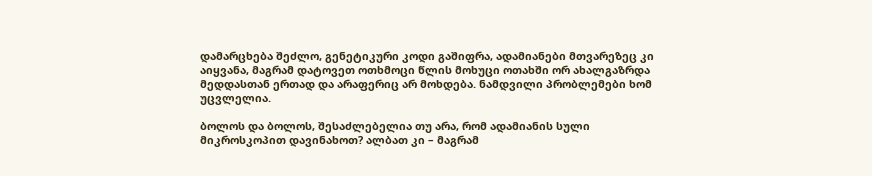დამარცხება შეძლო, გენეტიკური კოდი გაშიფრა, ადამიანები მთვარეზეც კი აიყვანა, მაგრამ დატოვეთ ოთხმოცი წლის მოხუცი ოთახში ორ ახალგაზრდა მედდასთან ერთად და არაფერიც არ მოხდება. ნამდვილი პრობლემები ხომ უცვლელია.

ბოლოს და ბოლოს, შესაძლებელია თუ არა, რომ ადამიანის სული მიკროსკოპით დავინახოთ? ალბათ კი – მაგრამ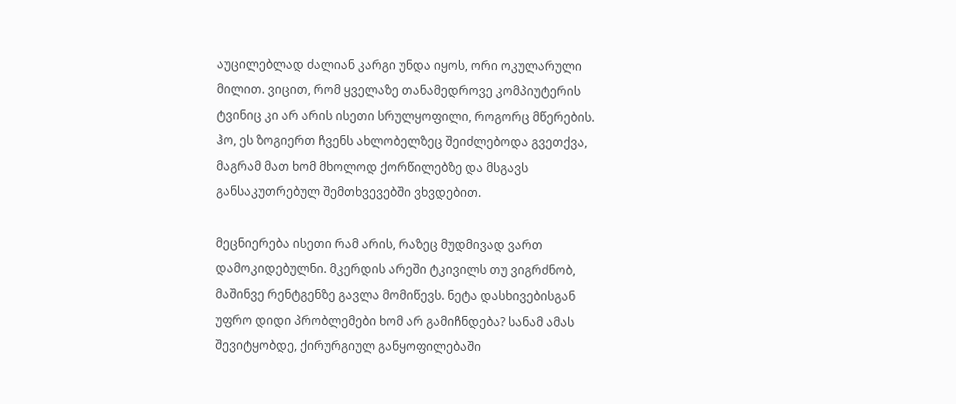აუცილებლად ძალიან კარგი უნდა იყოს, ორი ოკულარული მილით. ვიცით, რომ ყველაზე თანამედროვე კომპიუტერის ტვინიც კი არ არის ისეთი სრულყოფილი, როგორც მწერების. ჰო, ეს ზოგიერთ ჩვენს ახლობელზეც შეიძლებოდა გვეთქვა, მაგრამ მათ ხომ მხოლოდ ქორწილებზე და მსგავს განსაკუთრებულ შემთხვევებში ვხვდებით.

მეცნიერება ისეთი რამ არის, რაზეც მუდმივად ვართ დამოკიდებულნი. მკერდის არეში ტკივილს თუ ვიგრძნობ, მაშინვე რენტგენზე გავლა მომიწევს. ნეტა დასხივებისგან უფრო დიდი პრობლემები ხომ არ გამიჩნდება? სანამ ამას შევიტყობდე, ქირურგიულ განყოფილებაში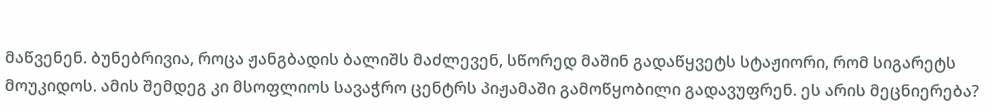მაწვენენ. ბუნებრივია, როცა ჟანგბადის ბალიშს მაძლევენ, სწორედ მაშინ გადაწყვეტს სტაჟიორი, რომ სიგარეტს მოუკიდოს. ამის შემდეგ კი მსოფლიოს სავაჭრო ცენტრს პიჟამაში გამოწყობილი გადავუფრენ. ეს არის მეცნიერება?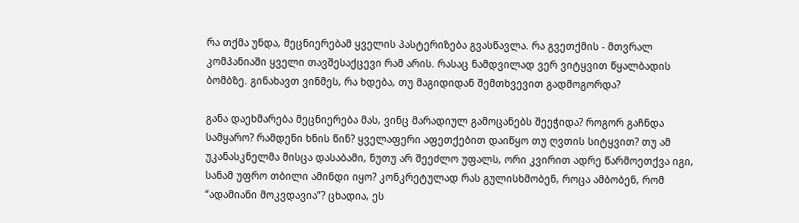რა თქმა უნდა, მეცნიერებამ ყველის პასტერიზება გვასწავლა. რა გვეთქმის - მთვრალ კომპანიაში ყველი თავშესაქცევი რამ არის. რასაც ნამდვილად ვერ ვიტყვით წყალბადის ბომბზე. გინახავთ ვინმეს, რა ხდება, თუ მაგიდიდან შემთხვევით გადმოგორდა?

განა დაეხმარება მეცნიერება მას, ვინც მარადიულ გამოცანებს შეეჭიდა? როგორ გაჩნდა სამყარო? რამდენი ხნის წინ? ყველაფერი აფეთქებით დაიწყო თუ ღვთის სიტყვით? თუ ამ უკანასკნელმა მისცა დასაბამი, ნუთუ არ შეეძლო უფალს, ორი კვირით ადრე წარმოეთქვა იგი, სანამ უფრო თბილი ამინდი იყო? კონკრეტულად რას გულისხმობენ, როცა ამბობენ, რომ “ადამიანი მოკვდავია”? ცხადია, ეს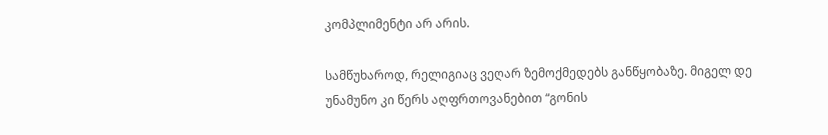კომპლიმენტი არ არის.

სამწუხაროდ, რელიგიაც ვეღარ ზემოქმედებს განწყობაზე. მიგელ დე უნამუნო კი წერს აღფრთოვანებით “გონის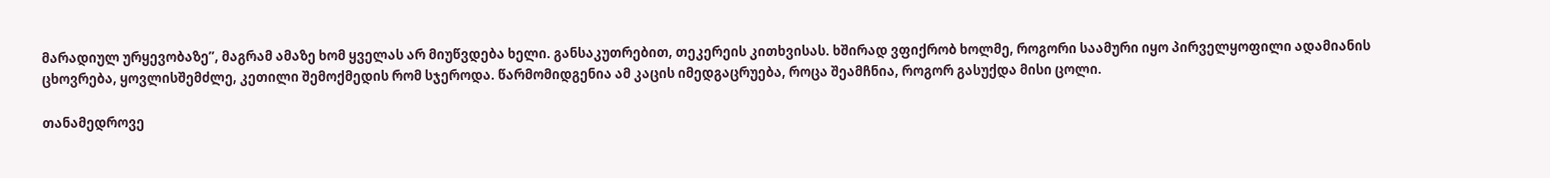მარადიულ ურყევობაზე”, მაგრამ ამაზე ხომ ყველას არ მიუწვდება ხელი. განსაკუთრებით, თეკერეის კითხვისას. ხშირად ვფიქრობ ხოლმე, როგორი საამური იყო პირველყოფილი ადამიანის ცხოვრება, ყოვლისშემძლე, კეთილი შემოქმედის რომ სჯეროდა. წარმომიდგენია ამ კაცის იმედგაცრუება, როცა შეამჩნია, როგორ გასუქდა მისი ცოლი.

თანამედროვე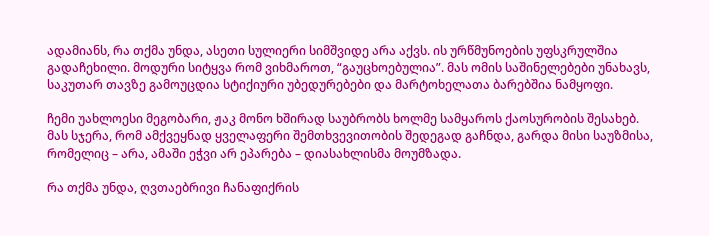ადამიანს, რა თქმა უნდა, ასეთი სულიერი სიმშვიდე არა აქვს. ის ურწმუნოების უფსკრულშია გადაჩეხილი. მოდური სიტყვა რომ ვიხმაროთ, “გაუცხოებულია”. მას ომის საშინელებები უნახავს, საკუთარ თავზე გამოუცდია სტიქიური უბედურებები და მარტოხელათა ბარებშია ნამყოფი.

ჩემი უახლოესი მეგობარი, ჟაკ მონო ხშირად საუბრობს ხოლმე სამყაროს ქაოსურობის შესახებ. მას სჯერა, რომ ამქვეყნად ყველაფერი შემთხვევითობის შედეგად გაჩნდა, გარდა მისი საუზმისა, რომელიც – არა, ამაში ეჭვი არ ეპარება – დიასახლისმა მოუმზადა.

რა თქმა უნდა, ღვთაებრივი ჩანაფიქრის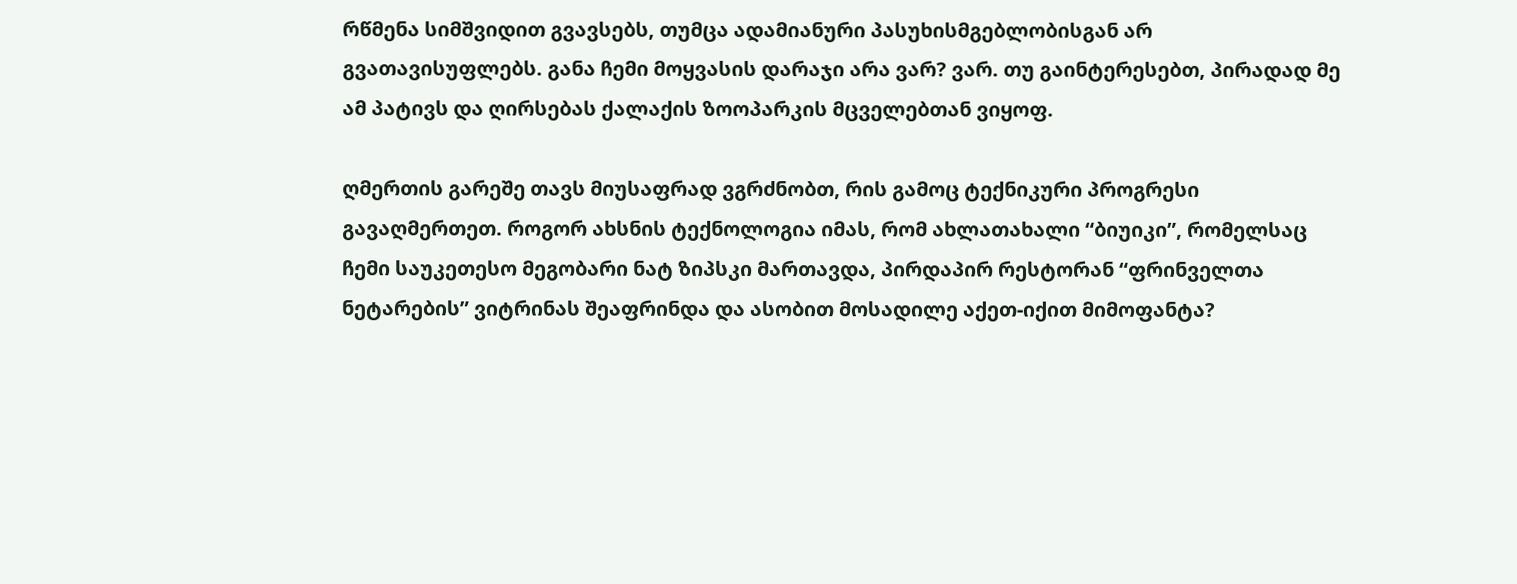რწმენა სიმშვიდით გვავსებს, თუმცა ადამიანური პასუხისმგებლობისგან არ გვათავისუფლებს. განა ჩემი მოყვასის დარაჯი არა ვარ? ვარ. თუ გაინტერესებთ, პირადად მე ამ პატივს და ღირსებას ქალაქის ზოოპარკის მცველებთან ვიყოფ.

ღმერთის გარეშე თავს მიუსაფრად ვგრძნობთ, რის გამოც ტექნიკური პროგრესი გავაღმერთეთ. როგორ ახსნის ტექნოლოგია იმას, რომ ახლათახალი “ბიუიკი”, რომელსაც ჩემი საუკეთესო მეგობარი ნატ ზიპსკი მართავდა, პირდაპირ რესტორან “ფრინველთა ნეტარების” ვიტრინას შეაფრინდა და ასობით მოსადილე აქეთ-იქით მიმოფანტა?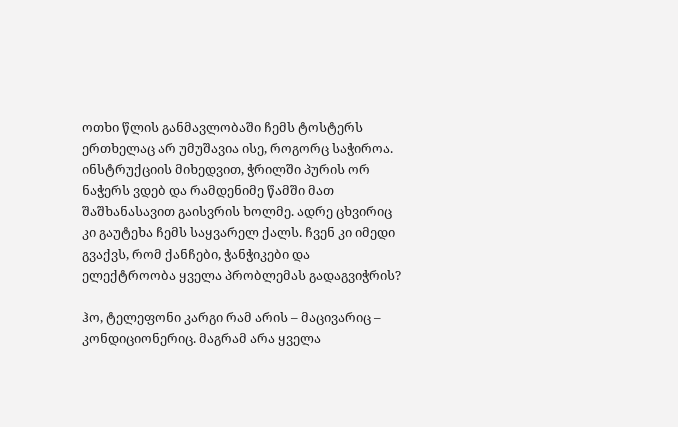ოთხი წლის განმავლობაში ჩემს ტოსტერს ერთხელაც არ უმუშავია ისე, როგორც საჭიროა. ინსტრუქციის მიხედვით, ჭრილში პურის ორ ნაჭერს ვდებ და რამდენიმე წამში მათ შაშხანასავით გაისვრის ხოლმე. ადრე ცხვირიც კი გაუტეხა ჩემს საყვარელ ქალს. ჩვენ კი იმედი გვაქვს, რომ ქანჩები, ჭანჭიკები და ელექტროობა ყველა პრობლემას გადაგვიჭრის?

ჰო, ტელეფონი კარგი რამ არის – მაცივარიც – კონდიციონერიც. მაგრამ არა ყველა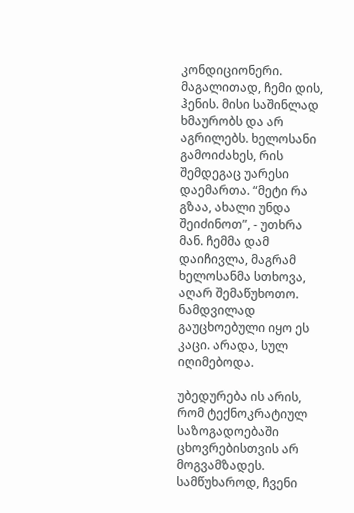კონდიციონერი. მაგალითად, ჩემი დის, ჰენის. მისი საშინლად ხმაურობს და არ აგრილებს. ხელოსანი გამოიძახეს, რის შემდეგაც უარესი დაემართა. “მეტი რა გზაა, ახალი უნდა შეიძინოთ”, - უთხრა მან. ჩემმა დამ დაიჩივლა, მაგრამ ხელოსანმა სთხოვა, აღარ შემაწუხოთო. ნამდვილად გაუცხოებული იყო ეს კაცი. არადა, სულ იღიმებოდა.

უბედურება ის არის, რომ ტექნოკრატიულ საზოგადოებაში ცხოვრებისთვის არ მოგვამზადეს. სამწუხაროდ, ჩვენი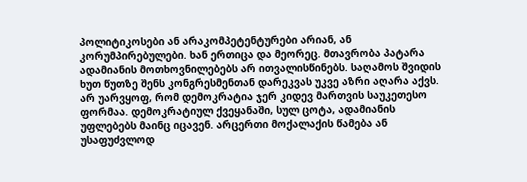პოლიტიკოსები ან არაკომპეტენტურები არიან, ან კორუმპირებულები. ხან ერთიცა და მეორეც. მთავრობა პატარა ადამიანის მოთხოვნილებებს არ ითვალისწინებს. საღამოს შვიდის ხუთ წუთზე შენს კონგრესმენთან დარეკვას უკვე აზრი აღარა აქვს. არ უარვყოფ, რომ დემოკრატია ჯერ კიდევ მართვის საუკეთესო ფორმაა. დემოკრატიულ ქვეყანაში, სულ ცოტა, ადამიანის უფლებებს მაინც იცავენ. არცერთი მოქალაქის წამება ან უსაფუძვლოდ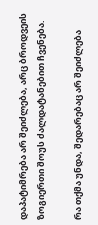დაპატიმრება არ შეიძლება, არც ბროდვეის ზოგიერთი შოუს ძალდატანებით ჩვენება.

რა თქმა უნდა, შედარებაც არ შეიძლება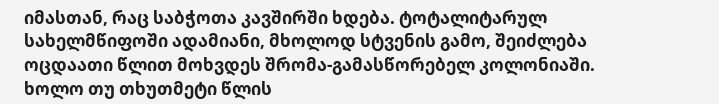იმასთან, რაც საბჭოთა კავშირში ხდება. ტოტალიტარულ სახელმწიფოში ადამიანი, მხოლოდ სტვენის გამო, შეიძლება ოცდაათი წლით მოხვდეს შრომა-გამასწორებელ კოლონიაში. ხოლო თუ თხუთმეტი წლის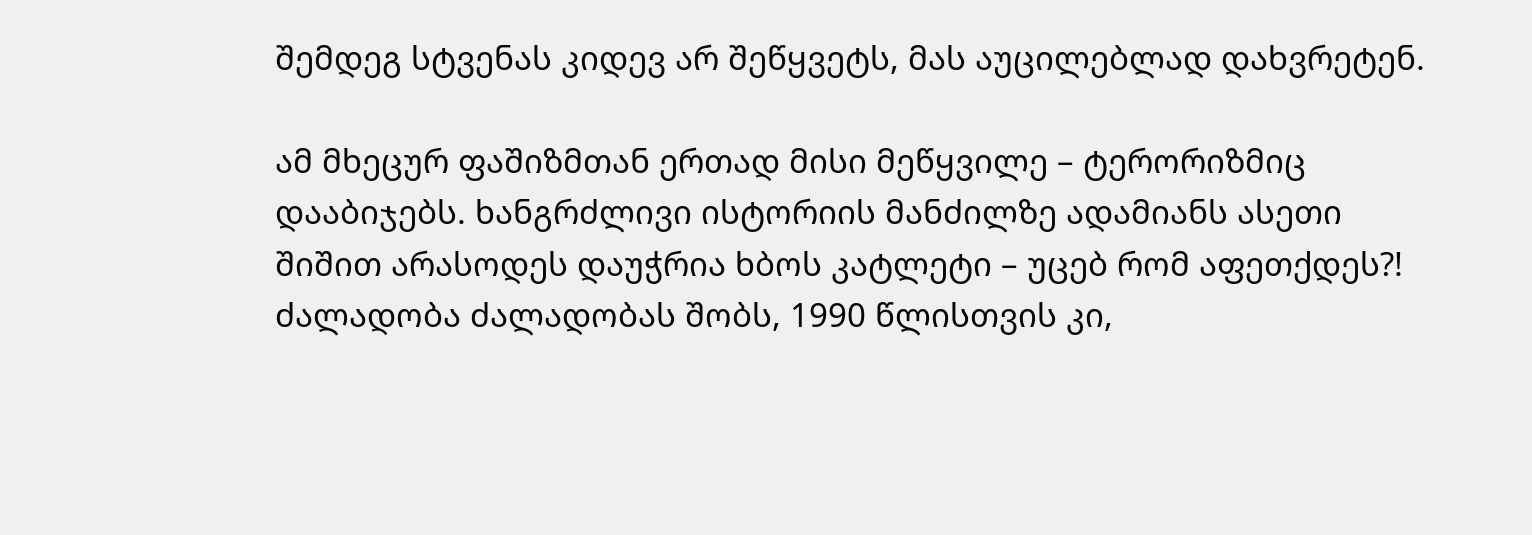შემდეგ სტვენას კიდევ არ შეწყვეტს, მას აუცილებლად დახვრეტენ.

ამ მხეცურ ფაშიზმთან ერთად მისი მეწყვილე – ტერორიზმიც დააბიჯებს. ხანგრძლივი ისტორიის მანძილზე ადამიანს ასეთი შიშით არასოდეს დაუჭრია ხბოს კატლეტი – უცებ რომ აფეთქდეს?! ძალადობა ძალადობას შობს, 1990 წლისთვის კი,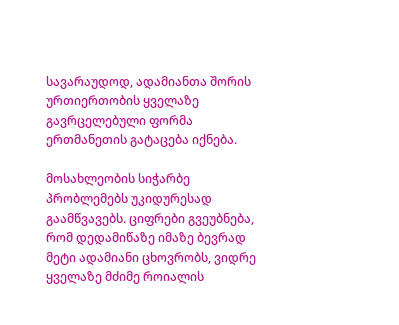სავარაუდოდ, ადამიანთა შორის ურთიერთობის ყველაზე გავრცელებული ფორმა ერთმანეთის გატაცება იქნება.

მოსახლეობის სიჭარბე პრობლემებს უკიდურესად გაამწვავებს. ციფრები გვეუბნება, რომ დედამიწაზე იმაზე ბევრად მეტი ადამიანი ცხოვრობს, ვიდრე ყველაზე მძიმე როიალის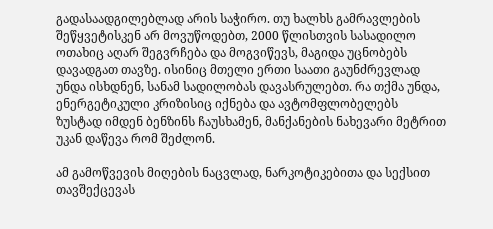გადასაადგილებლად არის საჭირო. თუ ხალხს გამრავლების შეწყვეტისკენ არ მოვუწოდებთ, 2000 წლისთვის სასადილო ოთახიც აღარ შეგვრჩება და მოგვიწევს, მაგიდა უცნობებს დავადგათ თავზე. ისინიც მთელი ერთი საათი გაუნძრევლად უნდა ისხდნენ, სანამ სადილობას დავასრულებთ. რა თქმა უნდა, ენერგეტიკული კრიზისიც იქნება და ავტომფლობელებს ზუსტად იმდენ ბენზინს ჩაუსხამენ, მანქანების ნახევარი მეტრით უკან დაწევა რომ შეძლონ.

ამ გამოწვევის მიღების ნაცვლად, ნარკოტიკებითა და სექსით თავშექცევას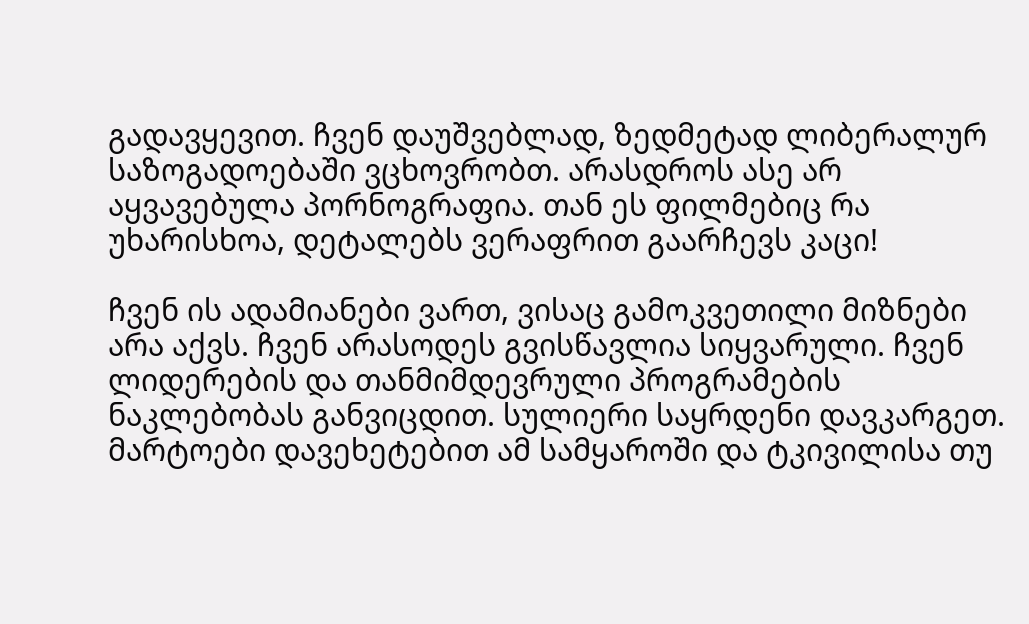გადავყევით. ჩვენ დაუშვებლად, ზედმეტად ლიბერალურ საზოგადოებაში ვცხოვრობთ. არასდროს ასე არ აყვავებულა პორნოგრაფია. თან ეს ფილმებიც რა უხარისხოა, დეტალებს ვერაფრით გაარჩევს კაცი!

ჩვენ ის ადამიანები ვართ, ვისაც გამოკვეთილი მიზნები არა აქვს. ჩვენ არასოდეს გვისწავლია სიყვარული. ჩვენ ლიდერების და თანმიმდევრული პროგრამების ნაკლებობას განვიცდით. სულიერი საყრდენი დავკარგეთ. მარტოები დავეხეტებით ამ სამყაროში და ტკივილისა თუ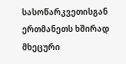სასოწარკვეთისგან ერთმანეთს ხშირად მხეცური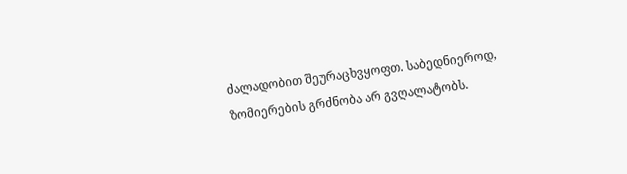ძალადობით შეურაცხვყოფთ. საბედნიეროდ, ზომიერების გრძნობა არ გვღალატობს.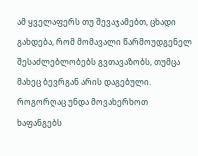ამ ყველაფერს თუ შევაჯამებთ, ცხადი გახდება, რომ მომავალი წარმოუდგენელ შესაძლებლობებს გვთავაზობს, თუმცა მახეც ბევრგან არის დაგებული. როგორღაც უნდა მოვახერხოთ ხაფანგებს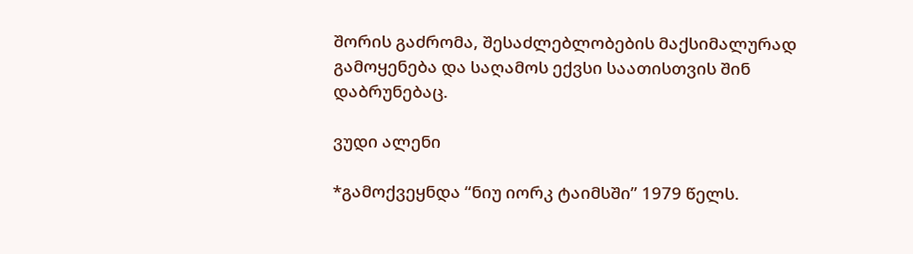შორის გაძრომა, შესაძლებლობების მაქსიმალურად გამოყენება და საღამოს ექვსი საათისთვის შინ დაბრუნებაც.

ვუდი ალენი

*გამოქვეყნდა “ნიუ იორკ ტაიმსში” 1979 წელს.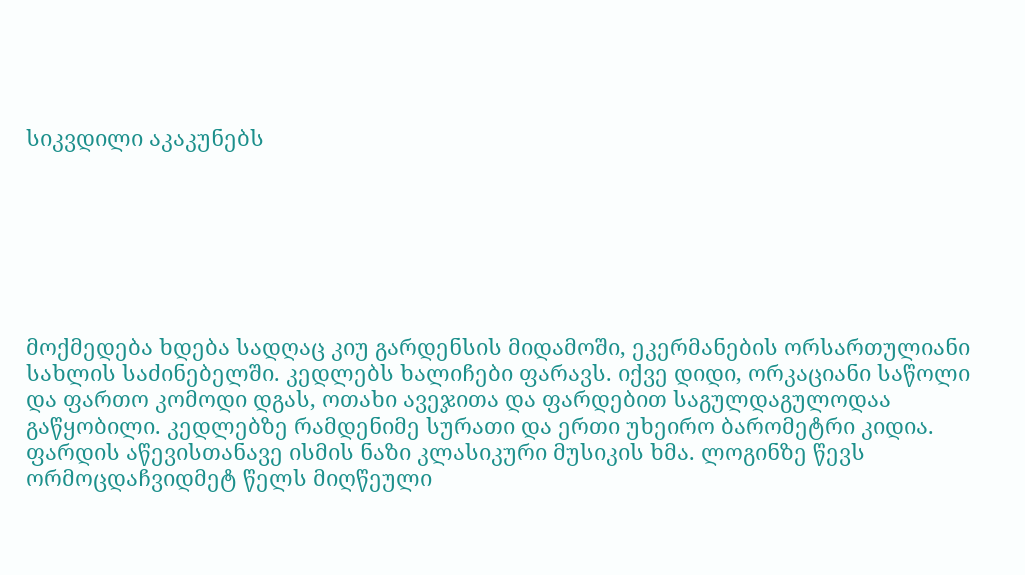სიკვდილი აკაკუნებს







მოქმედება ხდება სადღაც კიუ გარდენსის მიდამოში, ეკერმანების ორსართულიანი სახლის საძინებელში. კედლებს ხალიჩები ფარავს. იქვე დიდი, ორკაციანი საწოლი და ფართო კომოდი დგას, ოთახი ავეჯითა და ფარდებით საგულდაგულოდაა გაწყობილი. კედლებზე რამდენიმე სურათი და ერთი უხეირო ბარომეტრი კიდია. ფარდის აწევისთანავე ისმის ნაზი კლასიკური მუსიკის ხმა. ლოგინზე წევს ორმოცდაჩვიდმეტ წელს მიღწეული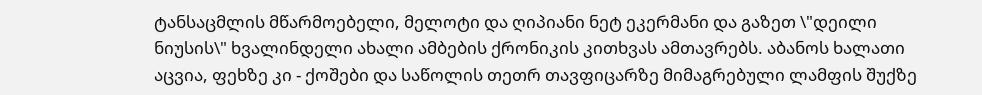ტანსაცმლის მწარმოებელი, მელოტი და ღიპიანი ნეტ ეკერმანი და გაზეთ \"დეილი ნიუსის\" ხვალინდელი ახალი ამბების ქრონიკის კითხვას ამთავრებს. აბანოს ხალათი აცვია, ფეხზე კი - ქოშები და საწოლის თეთრ თავფიცარზე მიმაგრებული ლამფის შუქზე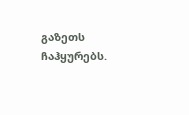გაზეთს ჩაჰყურებს.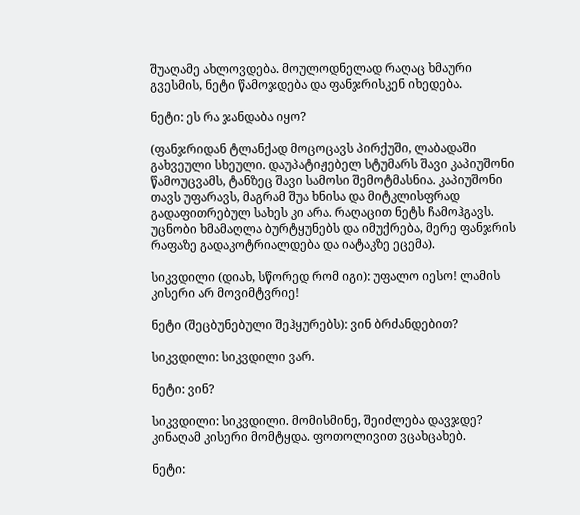შუაღამე ახლოვდება. მოულოდნელად რაღაც ხმაური გვესმის, ნეტი წამოჯდება და ფანჯრისკენ იხედება.

ნეტი: ეს რა ჯანდაბა იყო?

(ფანჯრიდან ტლანქად მოცოცავს პირქუში, ლაბადაში გახვეული სხეული. დაუპატიჟებელ სტუმარს შავი კაპიუშონი წამოუცვამს, ტანზეც შავი სამოსი შემოტმასნია. კაპიუშონი თავს უფარავს, მაგრამ შუა ხნისა და მიტკლისფრად გადაფითრებულ სახეს კი არა. რაღაცით ნეტს ჩამოჰგავს. უცნობი ხმამაღლა ბურტყუნებს და იმუქრება, მერე ფანჯრის რაფაზე გადაკოტრიალდება და იატაკზე ეცემა).

სიკვდილი (დიახ, სწორედ რომ იგი): უფალო იესო! ლამის კისერი არ მოვიმტვრიე!

ნეტი (შეცბუნებული შეჰყურებს): ვინ ბრძანდებით?

სიკვდილი: სიკვდილი ვარ.

ნეტი: ვინ?

სიკვდილი: სიკვდილი. მომისმინე, შეიძლება დავჯდე? კინაღამ კისერი მომტყდა. ფოთოლივით ვცახცახებ.

ნეტი: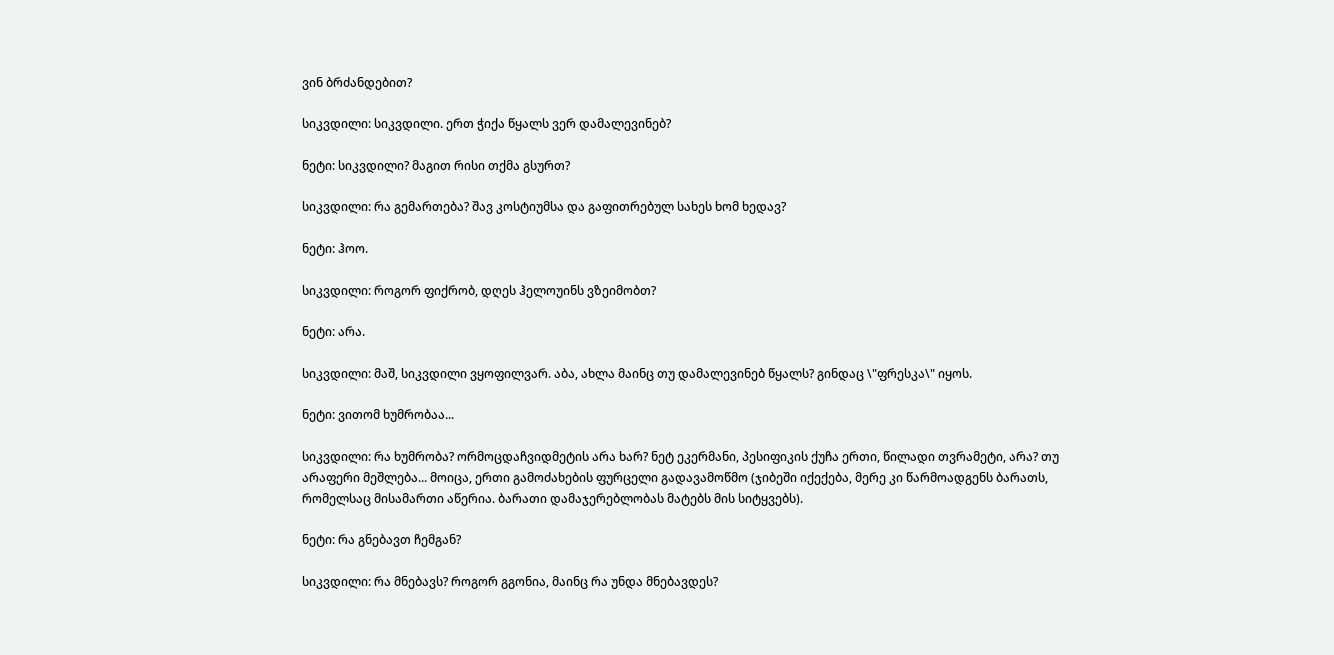ვინ ბრძანდებით?

სიკვდილი: სიკვდილი. ერთ ჭიქა წყალს ვერ დამალევინებ?

ნეტი: სიკვდილი? მაგით რისი თქმა გსურთ?

სიკვდილი: რა გემართება? შავ კოსტიუმსა და გაფითრებულ სახეს ხომ ხედავ?

ნეტი: ჰოო.

სიკვდილი: როგორ ფიქრობ, დღეს ჰელოუინს ვზეიმობთ?

ნეტი: არა.

სიკვდილი: მაშ, სიკვდილი ვყოფილვარ. აბა, ახლა მაინც თუ დამალევინებ წყალს? გინდაც \"ფრესკა\" იყოს.

ნეტი: ვითომ ხუმრობაა...

სიკვდილი: რა ხუმრობა? ორმოცდაჩვიდმეტის არა ხარ? ნეტ ეკერმანი, პესიფიკის ქუჩა ერთი, წილადი თვრამეტი, არა? თუ არაფერი მეშლება... მოიცა, ერთი გამოძახების ფურცელი გადავამოწმო (ჯიბეში იქექება, მერე კი წარმოადგენს ბარათს, რომელსაც მისამართი აწერია. ბარათი დამაჯერებლობას მატებს მის სიტყვებს).

ნეტი: რა გნებავთ ჩემგან?

სიკვდილი: რა მნებავს? როგორ გგონია, მაინც რა უნდა მნებავდეს?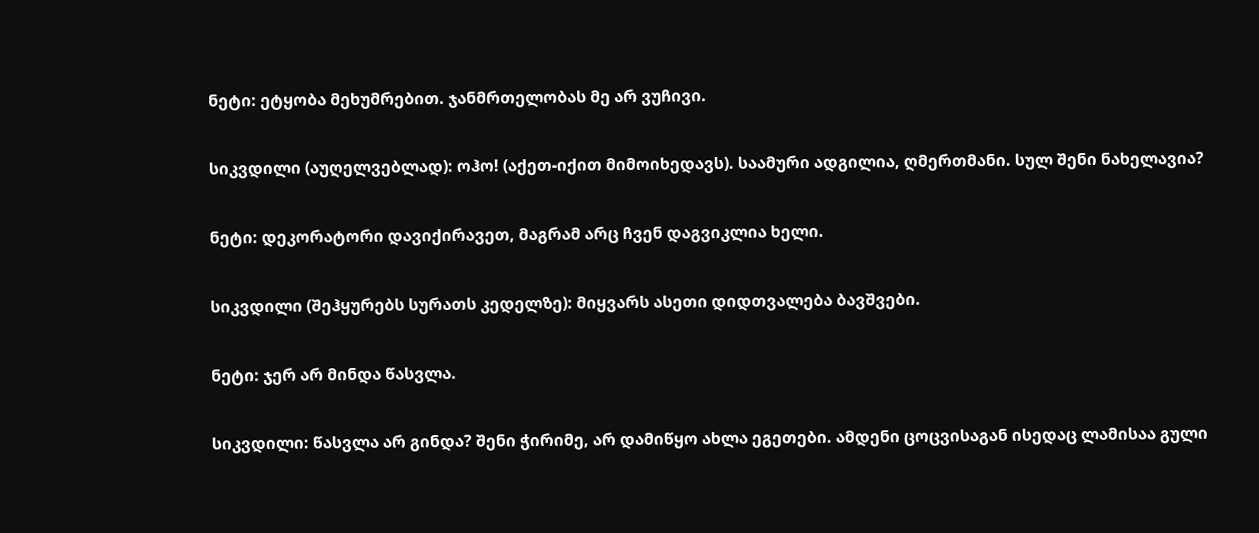ნეტი: ეტყობა მეხუმრებით. ჯანმრთელობას მე არ ვუჩივი.

სიკვდილი (აუღელვებლად): ოჰო! (აქეთ-იქით მიმოიხედავს). საამური ადგილია, ღმერთმანი. სულ შენი ნახელავია?

ნეტი: დეკორატორი დავიქირავეთ, მაგრამ არც ჩვენ დაგვიკლია ხელი.

სიკვდილი (შეჰყურებს სურათს კედელზე): მიყვარს ასეთი დიდთვალება ბავშვები.

ნეტი: ჯერ არ მინდა წასვლა.

სიკვდილი: წასვლა არ გინდა? შენი ჭირიმე, არ დამიწყო ახლა ეგეთები. ამდენი ცოცვისაგან ისედაც ლამისაა გული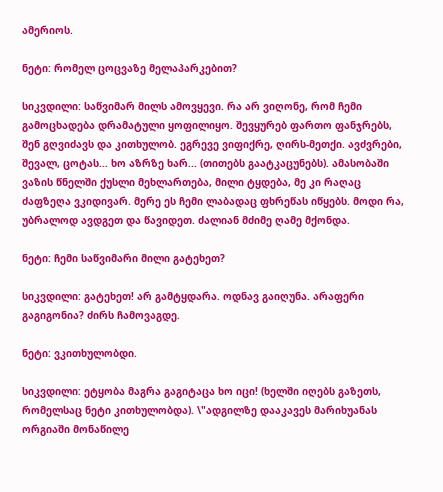ამერიოს.

ნეტი: რომელ ცოცვაზე მელაპარკებით?

სიკვდილი: საწვიმარ მილს ამოვყევი. რა არ ვიღონე, რომ ჩემი გამოცხადება დრამატული ყოფილიყო. შევყურებ ფართო ფანჯრებს, შენ გღვიძავს და კითხულობ. ეგრევე ვიფიქრე, ღირს-მეთქი. ავძვრები, შევალ, ცოტას... ხო აზრზე ხარ... (თითებს გაატკაცუნებს). ამასობაში ვაზის წნელში ქუსლი მეხლართება, მილი ტყდება, მე კი რაღაც ძაფზეღა ვკიდივარ. მერე ეს ჩემი ლაბადაც ფხრეწას იწყებს. მოდი რა, უბრალოდ ავდგეთ და წავიდეთ. ძალიან მძიმე ღამე მქონდა.

ნეტი: ჩემი საწვიმარი მილი გატეხეთ?

სიკვდილი: გატეხეთ! არ გამტყდარა. ოდნავ გაიღუნა. არაფერი გაგიგონია? ძირს ჩამოვაგდე.

ნეტი: ვკითხულობდი.

სიკვდილი: ეტყობა მაგრა გაგიტაცა ხო იცი! (ხელში იღებს გაზეთს, რომელსაც ნეტი კითხულობდა). \"ადგილზე დააკავეს მარიხუანას ორგიაში მონაწილე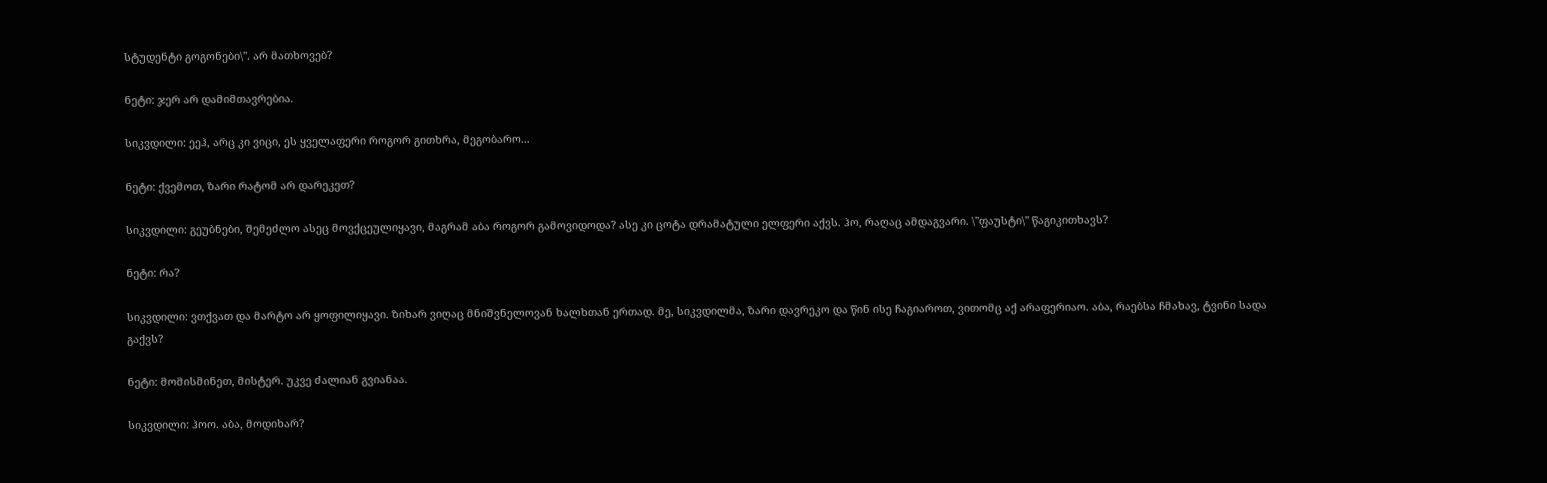სტუდენტი გოგონები\". არ მათხოვებ?

ნეტი: ჯერ არ დამიმთავრებია.

სიკვდილი: ეეჰ, არც კი ვიცი, ეს ყველაფერი როგორ გითხრა, მეგობარო...

ნეტი: ქვემოთ, ზარი რატომ არ დარეკეთ?

სიკვდილი: გეუბნები, შემეძლო ასეც მოვქცეულიყავი, მაგრამ აბა როგორ გამოვიდოდა? ასე კი ცოტა დრამატული ელფერი აქვს. ჰო, რაღაც ამდაგვარი. \"ფაუსტი\" წაგიკითხავს?

ნეტი: რა?

სიკვდილი: ვთქვათ და მარტო არ ყოფილიყავი. ზიხარ ვიღაც მნიშვნელოვან ხალხთან ერთად. მე, სიკვდილმა, ზარი დავრეკო და წინ ისე ჩაგიაროთ, ვითომც აქ არაფერიაო. აბა, რაებსა ჩმახავ, ტვინი სადა გაქვს?

ნეტი: მომისმინეთ, მისტერ. უკვე ძალიან გვიანაა.

სიკვდილი: ჰოო. აბა, მოდიხარ?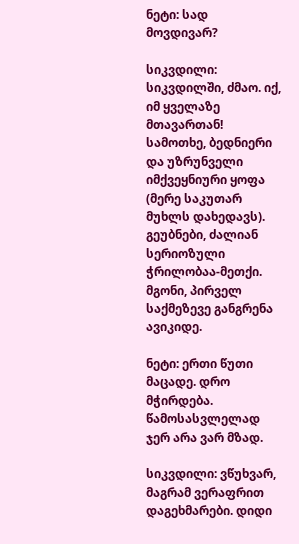ნეტი: სად მოვდივარ?

სიკვდილი: სიკვდილში, ძმაო. იქ, იმ ყველაზე მთავართან! სამოთხე, ბედნიერი და უზრუნველი იმქვეყნიური ყოფა (მერე საკუთარ მუხლს დახედავს). გეუბნები, ძალიან სერიოზული ჭრილობაა-მეთქი. მგონი, პირველ საქმეზევე განგრენა ავიკიდე.

ნეტი: ერთი წუთი მაცადე. დრო მჭირდება. წამოსასვლელად ჯერ არა ვარ მზად.

სიკვდილი: ვწუხვარ, მაგრამ ვერაფრით დაგეხმარები. დიდი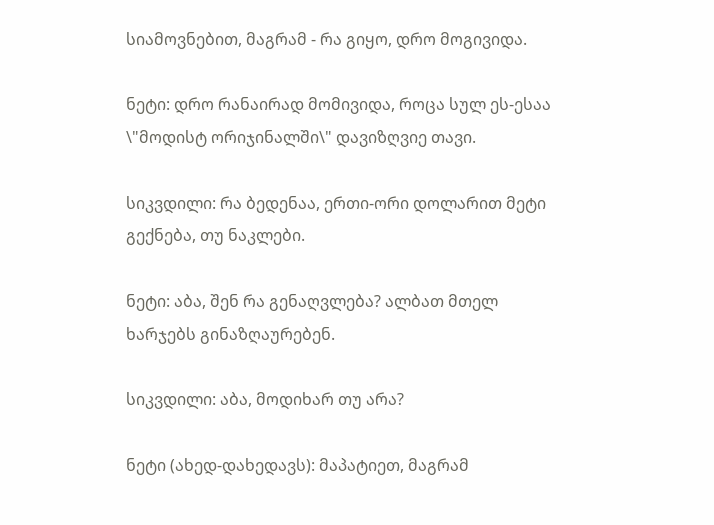სიამოვნებით, მაგრამ - რა გიყო, დრო მოგივიდა.

ნეტი: დრო რანაირად მომივიდა, როცა სულ ეს-ესაა \"მოდისტ ორიჯინალში\" დავიზღვიე თავი.

სიკვდილი: რა ბედენაა, ერთი-ორი დოლარით მეტი გექნება, თუ ნაკლები.

ნეტი: აბა, შენ რა გენაღვლება? ალბათ მთელ ხარჯებს გინაზღაურებენ.

სიკვდილი: აბა, მოდიხარ თუ არა?

ნეტი (ახედ-დახედავს): მაპატიეთ, მაგრამ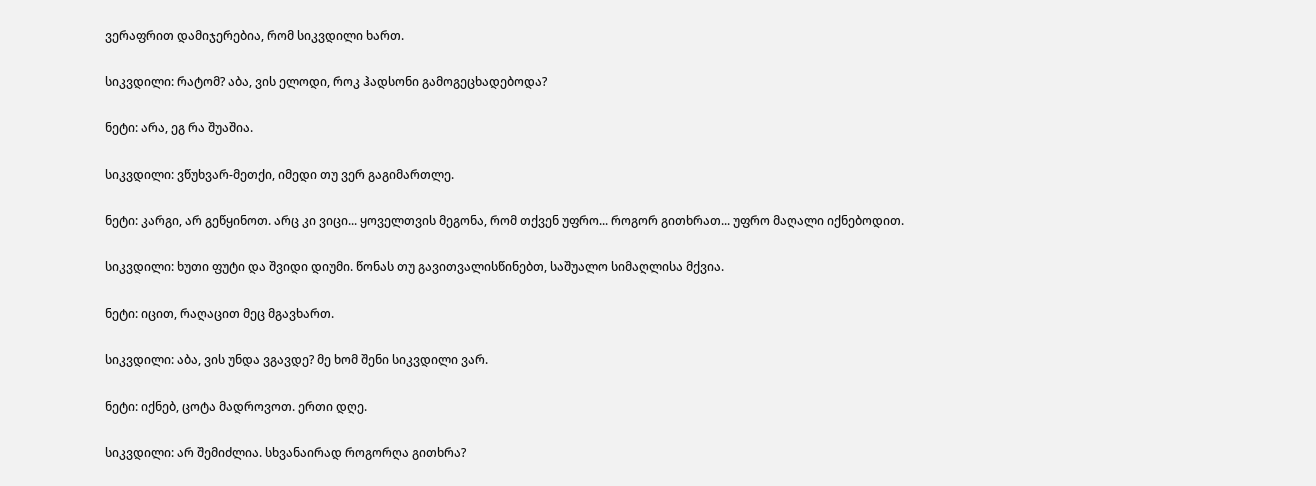ვერაფრით დამიჯერებია, რომ სიკვდილი ხართ.

სიკვდილი: რატომ? აბა, ვის ელოდი, როკ ჰადსონი გამოგეცხადებოდა?

ნეტი: არა, ეგ რა შუაშია.

სიკვდილი: ვწუხვარ-მეთქი, იმედი თუ ვერ გაგიმართლე.

ნეტი: კარგი, არ გეწყინოთ. არც კი ვიცი... ყოველთვის მეგონა, რომ თქვენ უფრო... როგორ გითხრათ... უფრო მაღალი იქნებოდით.

სიკვდილი: ხუთი ფუტი და შვიდი დიუმი. წონას თუ გავითვალისწინებთ, საშუალო სიმაღლისა მქვია.

ნეტი: იცით, რაღაცით მეც მგავხართ.

სიკვდილი: აბა, ვის უნდა ვგავდე? მე ხომ შენი სიკვდილი ვარ.

ნეტი: იქნებ, ცოტა მადროვოთ. ერთი დღე.

სიკვდილი: არ შემიძლია. სხვანაირად როგორღა გითხრა?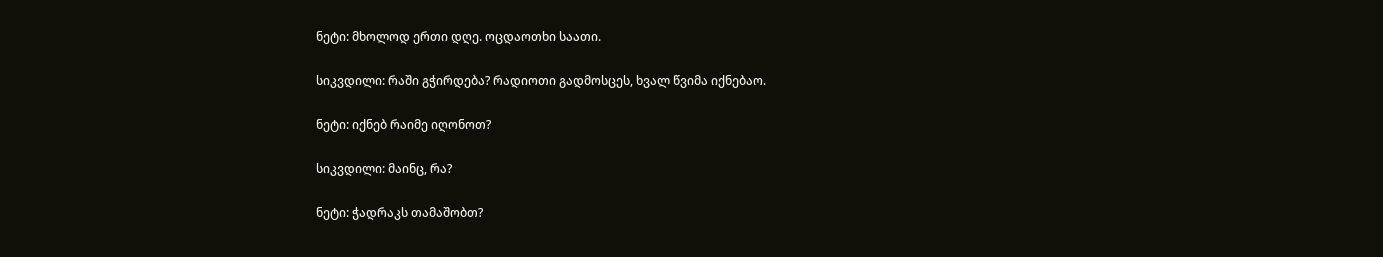ნეტი: მხოლოდ ერთი დღე. ოცდაოთხი საათი.

სიკვდილი: რაში გჭირდება? რადიოთი გადმოსცეს, ხვალ წვიმა იქნებაო.

ნეტი: იქნებ რაიმე იღონოთ?

სიკვდილი: მაინც, რა?

ნეტი: ჭადრაკს თამაშობთ?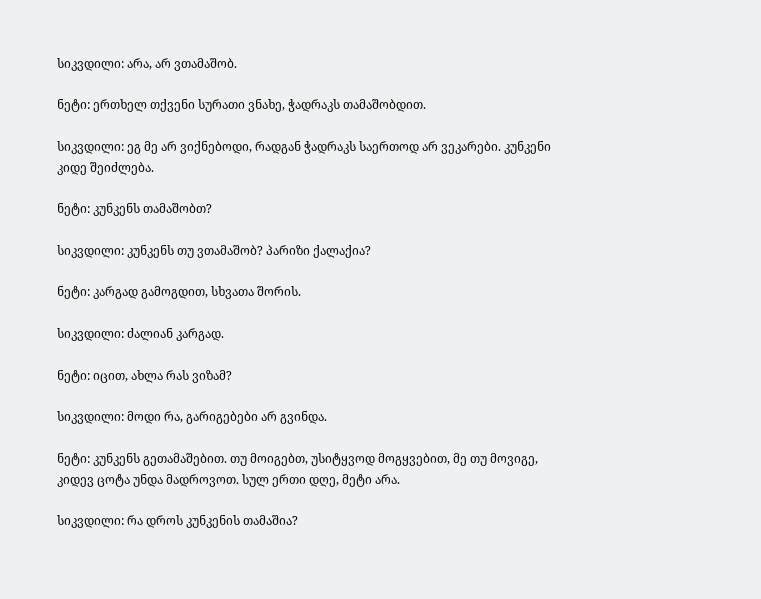სიკვდილი: არა, არ ვთამაშობ.

ნეტი: ერთხელ თქვენი სურათი ვნახე, ჭადრაკს თამაშობდით.

სიკვდილი: ეგ მე არ ვიქნებოდი, რადგან ჭადრაკს საერთოდ არ ვეკარები. კუნკენი კიდე შეიძლება.

ნეტი: კუნკენს თამაშობთ?

სიკვდილი: კუნკენს თუ ვთამაშობ? პარიზი ქალაქია?

ნეტი: კარგად გამოგდით, სხვათა შორის.

სიკვდილი: ძალიან კარგად.

ნეტი: იცით, ახლა რას ვიზამ?

სიკვდილი: მოდი რა, გარიგებები არ გვინდა.

ნეტი: კუნკენს გეთამაშებით. თუ მოიგებთ, უსიტყვოდ მოგყვებით, მე თუ მოვიგე, კიდევ ცოტა უნდა მადროვოთ. სულ ერთი დღე, მეტი არა.

სიკვდილი: რა დროს კუნკენის თამაშია?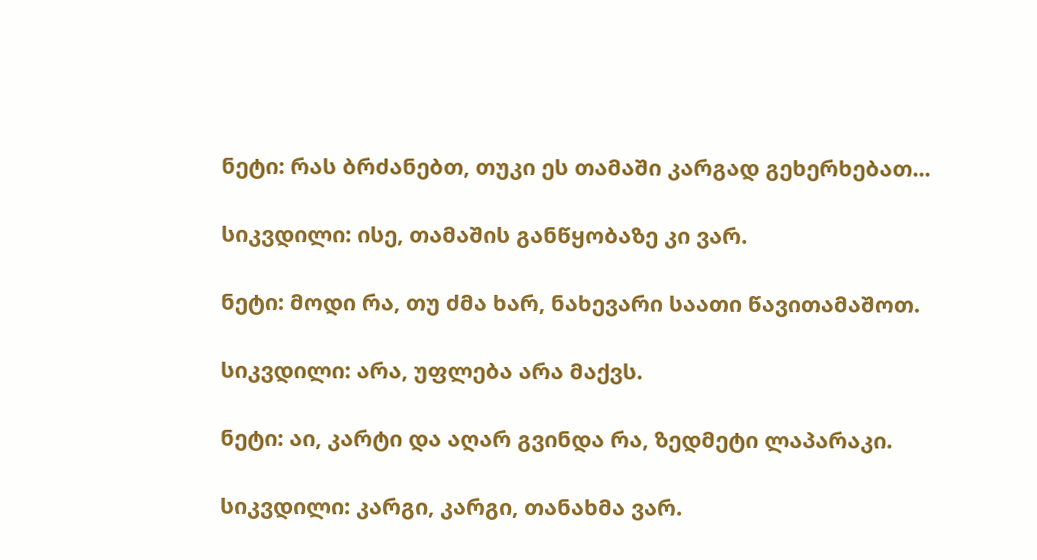ნეტი: რას ბრძანებთ, თუკი ეს თამაში კარგად გეხერხებათ...

სიკვდილი: ისე, თამაშის განწყობაზე კი ვარ.

ნეტი: მოდი რა, თუ ძმა ხარ, ნახევარი საათი წავითამაშოთ.

სიკვდილი: არა, უფლება არა მაქვს.

ნეტი: აი, კარტი და აღარ გვინდა რა, ზედმეტი ლაპარაკი.

სიკვდილი: კარგი, კარგი, თანახმა ვარ.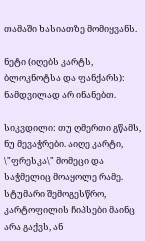თამაში ხასიათზე მომიყვანს.

ნეტი (იღებს კარტს, ბლოკნოტსა და ფანქარს): ნამდვილად არ ინანებთ.

სიკვდილი: თუ ღმერთი გწამს, ნუ მევაჭრები. აიღე კარტი, \"ფრესკა\" მომეცი და საჭმელიც მოაყოლე რამე. სტუმარი შემოგესწრო, კარტოფილის ჩიპსები მაინც არა გაქვს, ან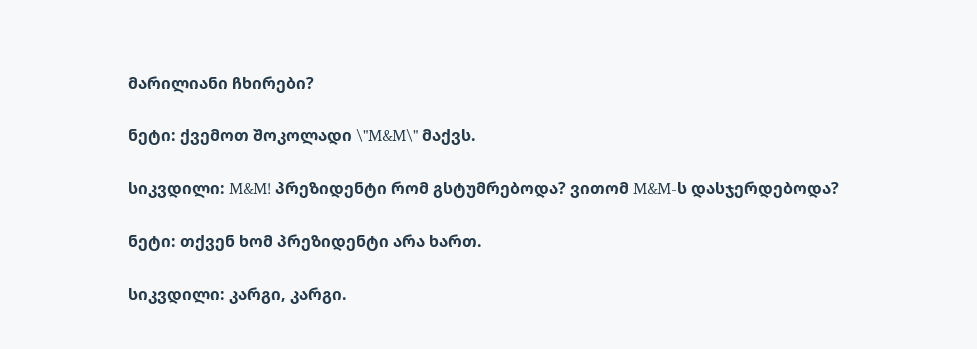მარილიანი ჩხირები?

ნეტი: ქვემოთ შოკოლადი \"M&M\" მაქვს.

სიკვდილი: M&M! პრეზიდენტი რომ გსტუმრებოდა? ვითომ M&M-ს დასჯერდებოდა?

ნეტი: თქვენ ხომ პრეზიდენტი არა ხართ.

სიკვდილი: კარგი, კარგი.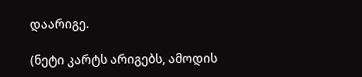დაარიგე.

(ნეტი კარტს არიგებს, ამოდის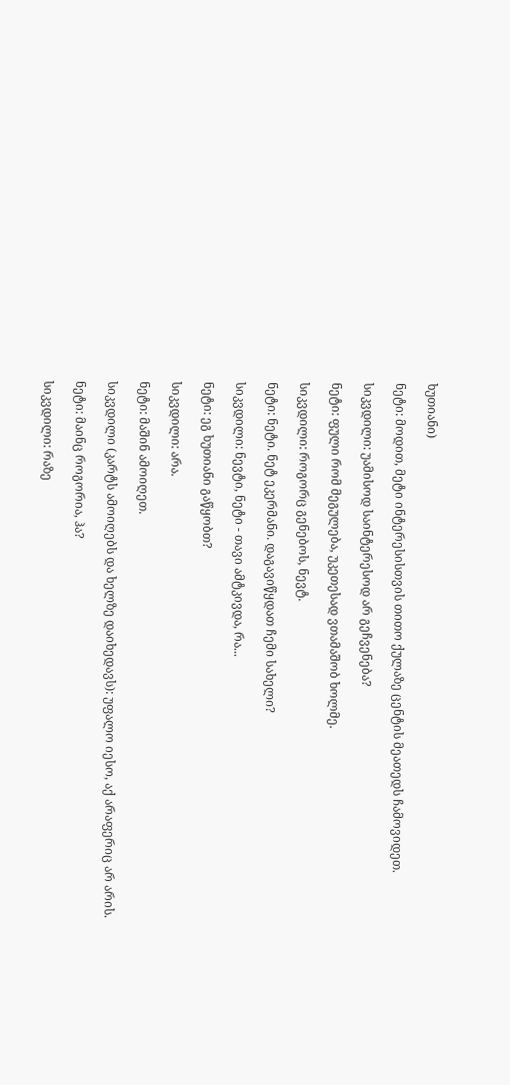ხუთიანი)

ნეტი: მოდით, მეტი ინტერესისთვის თითო ქულაზე ცენტის მეათედს ჩამოვიდეთ.

სიკვდილი: უამისოდ საინტერესოდ არ გეჩვენება?

ნეტი: ფული რომ მეგულება, უკეთესად ვთამაშობ ხოლმე.

სიკვდილი: როგორც გენებოს, ნევტ.

ნეტი: ნეტი. ნეტ ეკერმანი. დაგავიწყდათ ჩემი სახელი?

სიკვდილი: ნევტი, ნეტი - თავი ამტკივდა, რა...

ნეტი: ეგ ხუთიანი გაწყობთ?

სიკვდილი: არა.

ნეტი: მაშინ ამოიღეთ.

სიკვდილი (კარტს ამოიღებს და ხელზე დაიხედავს): უფალო იესო, აქ არაფერიც არ არის.

ნეტი: მაინც როგორია, ჰა?

სიკვდილი: რაზე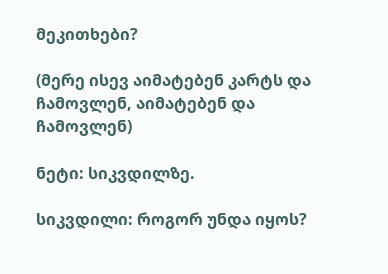მეკითხები?

(მერე ისევ აიმატებენ კარტს და ჩამოვლენ, აიმატებენ და ჩამოვლენ)

ნეტი: სიკვდილზე.

სიკვდილი: როგორ უნდა იყოს?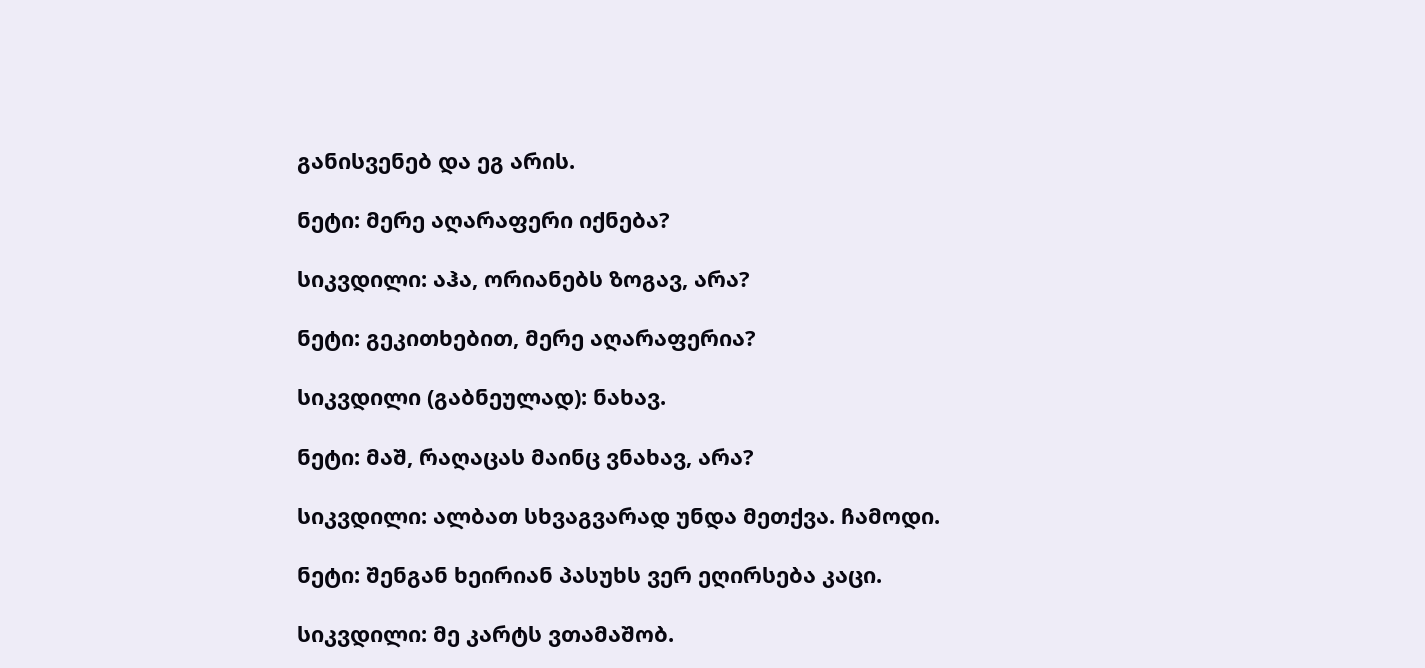განისვენებ და ეგ არის.

ნეტი: მერე აღარაფერი იქნება?

სიკვდილი: აჰა, ორიანებს ზოგავ, არა?

ნეტი: გეკითხებით, მერე აღარაფერია?

სიკვდილი (გაბნეულად): ნახავ.

ნეტი: მაშ, რაღაცას მაინც ვნახავ, არა?

სიკვდილი: ალბათ სხვაგვარად უნდა მეთქვა. ჩამოდი.

ნეტი: შენგან ხეირიან პასუხს ვერ ეღირსება კაცი.

სიკვდილი: მე კარტს ვთამაშობ.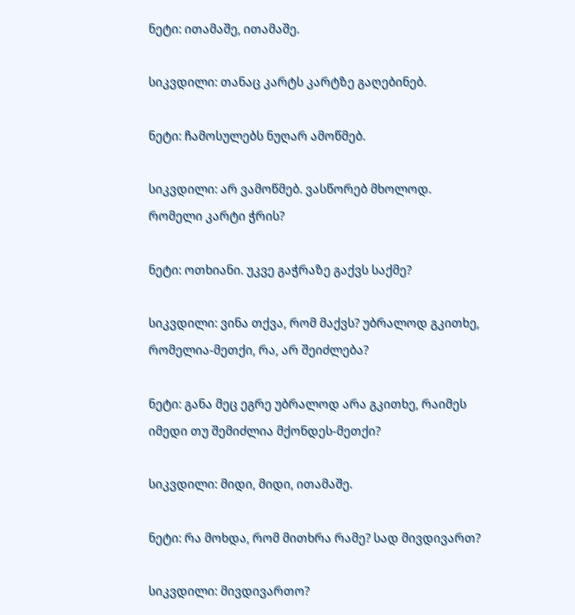ნეტი: ითამაშე, ითამაშე.

სიკვდილი: თანაც კარტს კარტზე გაღებინებ.

ნეტი: ჩამოსულებს ნუღარ ამოწმებ.

სიკვდილი: არ ვამოწმებ. ვასწორებ მხოლოდ. რომელი კარტი ჭრის?

ნეტი: ოთხიანი. უკვე გაჭრაზე გაქვს საქმე?

სიკვდილი: ვინა თქვა, რომ მაქვს? უბრალოდ გკითხე, რომელია-მეთქი, რა, არ შეიძლება?

ნეტი: განა მეც ეგრე უბრალოდ არა გკითხე, რაიმეს იმედი თუ შემიძლია მქონდეს-მეთქი?

სიკვდილი: მიდი, მიდი, ითამაშე.

ნეტი: რა მოხდა, რომ მითხრა რამე? სად მივდივართ?

სიკვდილი: მივდივართო?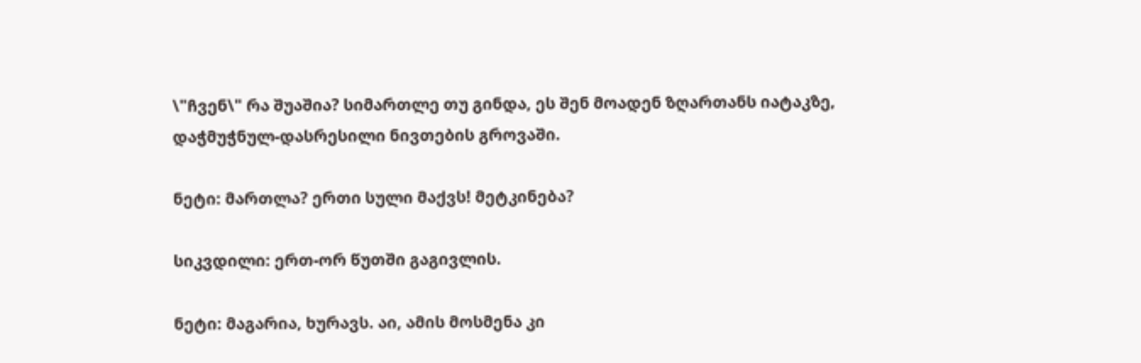\"ჩვენ\" რა შუაშია? სიმართლე თუ გინდა, ეს შენ მოადენ ზღართანს იატაკზე, დაჭმუჭნულ-დასრესილი ნივთების გროვაში.

ნეტი: მართლა? ერთი სული მაქვს! მეტკინება?

სიკვდილი: ერთ-ორ წუთში გაგივლის.

ნეტი: მაგარია, ხურავს. აი, ამის მოსმენა კი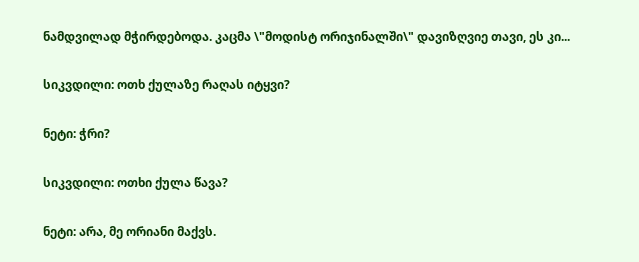ნამდვილად მჭირდებოდა. კაცმა \"მოდისტ ორიჯინალში\" დავიზღვიე თავი, ეს კი...

სიკვდილი: ოთხ ქულაზე რაღას იტყვი?

ნეტი: ჭრი?

სიკვდილი: ოთხი ქულა წავა?

ნეტი: არა, მე ორიანი მაქვს.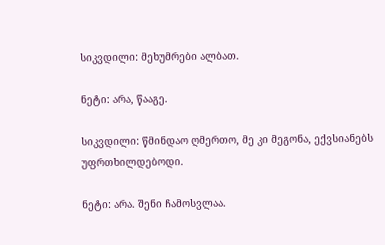სიკვდილი: მეხუმრები ალბათ.

ნეტი: არა, წააგე.

სიკვდილი: წმინდაო ღმერთო, მე კი მეგონა, ექვსიანებს უფრთხილდებოდი.

ნეტი: არა. შენი ჩამოსვლაა.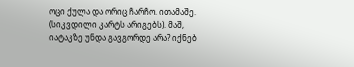ოცი ქულა და ორიც ჩარჩო. ითამაშე. (სიკვდილი კარტს არიგებს). მაშ, იატაკზე უნდა გავგორდე არა? იქნებ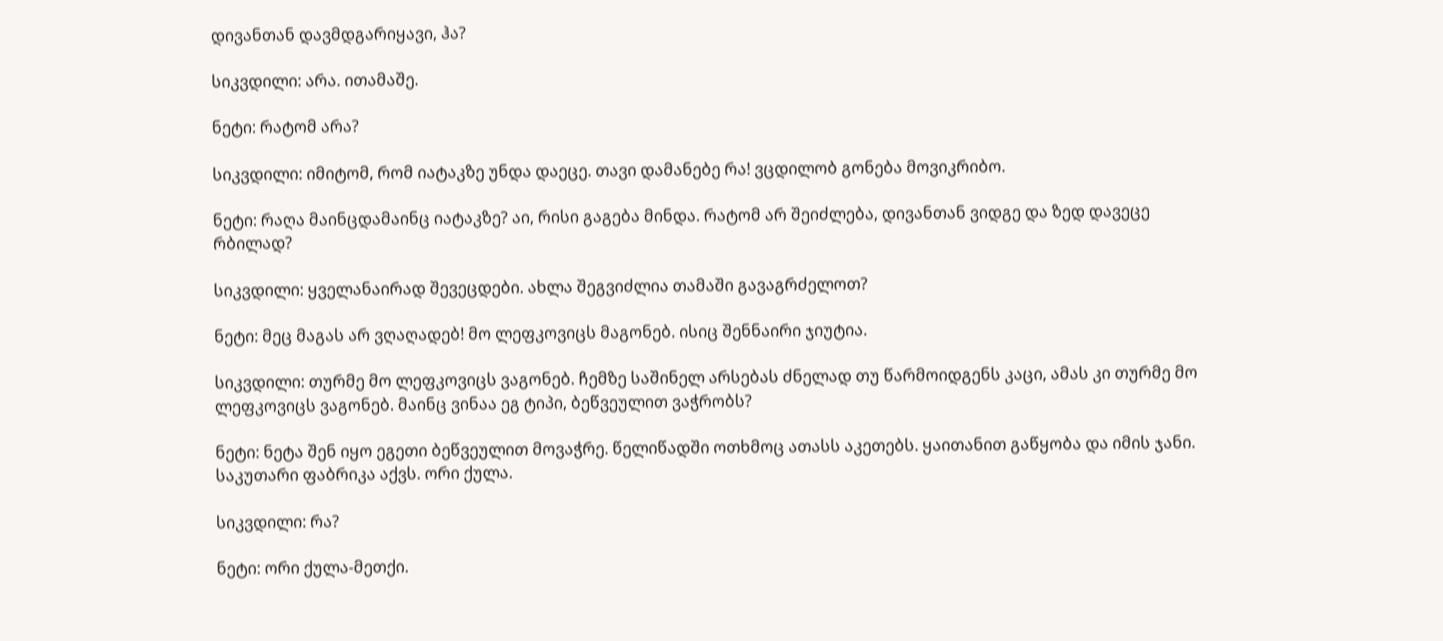დივანთან დავმდგარიყავი, ჰა?

სიკვდილი: არა. ითამაშე.

ნეტი: რატომ არა?

სიკვდილი: იმიტომ, რომ იატაკზე უნდა დაეცე. თავი დამანებე რა! ვცდილობ გონება მოვიკრიბო.

ნეტი: რაღა მაინცდამაინც იატაკზე? აი, რისი გაგება მინდა. რატომ არ შეიძლება, დივანთან ვიდგე და ზედ დავეცე რბილად?

სიკვდილი: ყველანაირად შევეცდები. ახლა შეგვიძლია თამაში გავაგრძელოთ?

ნეტი: მეც მაგას არ ვღაღადებ! მო ლეფკოვიცს მაგონებ. ისიც შენნაირი ჯიუტია.

სიკვდილი: თურმე მო ლეფკოვიცს ვაგონებ. ჩემზე საშინელ არსებას ძნელად თუ წარმოიდგენს კაცი, ამას კი თურმე მო ლეფკოვიცს ვაგონებ. მაინც ვინაა ეგ ტიპი, ბეწვეულით ვაჭრობს?

ნეტი: ნეტა შენ იყო ეგეთი ბეწვეულით მოვაჭრე. წელიწადში ოთხმოც ათასს აკეთებს. ყაითანით გაწყობა და იმის ჯანი. საკუთარი ფაბრიკა აქვს. ორი ქულა.

სიკვდილი: რა?

ნეტი: ორი ქულა-მეთქი.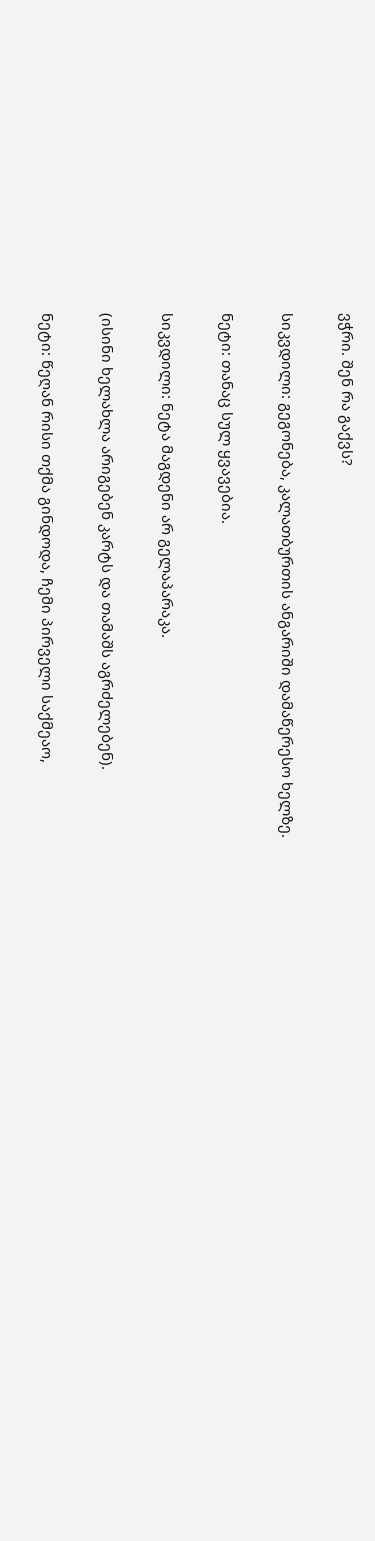ვჭრი. შენ რა გაქვს?

სიკვდილი: გეგონება, კალათბურთის ანგარიში დამაწერესო ხელზე.

ნეტი: თანაც სულ ყვავებია.

სიკვდილი: ნეტა მაგდენი არ გელაპარაკა.

(ისინი ხელახლა არიგებენ კარტს და თამაშს აგრძელებენ).

ნეტი: წეღან რისი თქმა გინდოდა, ჩემი პირველი საქმეაო,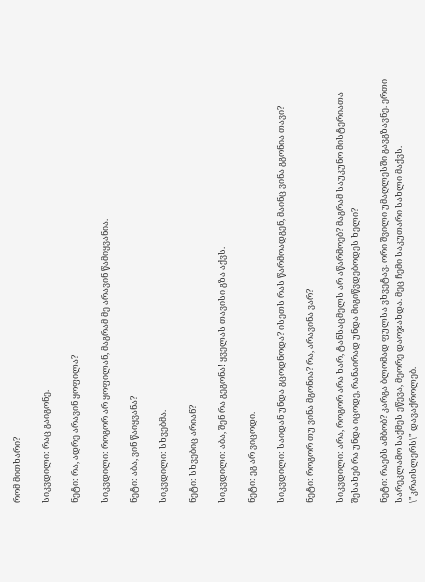რომ მითხარი?

სიკვდილი: რაც გაიგონე.

ნეტი: რა, ადრე არავინ ყოფილა?

სიკვდილი: როგორ არ ყოფილან, მაგრამ მე არავინ წამიყვანია.

ნეტი: აბა, ვინ წაიყვანა?

სიკვდილი: სხვებმა.

ნეტი: სხვებიც არიან?

სიკვდილი: აბა, შენ რა გეგონა! ყველას თავისი გზა აქვს.

ნეტი: ეგ არ ვიცოდი.

სიკვდილი: საიდან უნდა გცოდნოდა? ისეთს რას წარმოადგენ, მაინც ვინა გგონია თავი?

ნეტი: როგორ თუ ვინა მგონია? რა, არავინა ვარ?

სიკვდილი: არა, როგორ არა ხარ, ტანსაცმელს არ აწარმოებ? მაგრამ საუკუნო მისტერიათა შესახებ რა უნდა იცოდე, რანაირად უნდა მიგიწვდებოდეს ხელი?

ნეტი: რაებს ამბობ? კარგა ბლომად ფულსა ვხვეტავ. ორი შვილი უმაღლესში გავგზავნე. ერთი სარეკლამო საქმეს ეწევა, მეორე დაოჯახდა. მეც ჩემი საკუთარი სახლი მაქვს. \"კრაისლერს\" დავაქროლებ.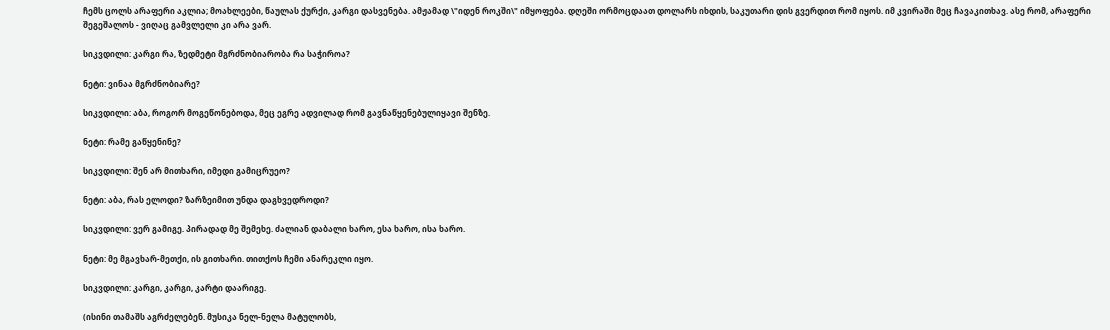ჩემს ცოლს არაფერი აკლია; მოახლეები, წაულას ქურქი, კარგი დასვენება. ამჟამად \"იდენ როკში\" იმყოფება. დღეში ორმოცდაათ დოლარს იხდის, საკუთარი დის გვერდით რომ იყოს. იმ კვირაში მეც ჩავაკითხავ. ასე რომ, არაფერი შეგეშალოს - ვიღაც გამვლელი კი არა ვარ.

სიკვდილი: კარგი რა, ზედმეტი მგრძნობიარობა რა საჭიროა?

ნეტი: ვინაა მგრძნობიარე?

სიკვდილი: აბა, როგორ მოგეწონებოდა, მეც ეგრე ადვილად რომ გავნაწყენებულიყავი შენზე.

ნეტი: რამე გაწყენინე?

სიკვდილი: შენ არ მითხარი, იმედი გამიცრუეო?

ნეტი: აბა, რას ელოდი? ზარზეიმით უნდა დაგხვედროდი?

სიკვდილი: ვერ გამიგე. პირადად მე შემეხე. ძალიან დაბალი ხარო, ესა ხარო, ისა ხარო.

ნეტი: მე მგავხარ-მეთქი, ის გითხარი. თითქოს ჩემი ანარეკლი იყო.

სიკვდილი: კარგი, კარგი, კარტი დაარიგე.

(ისინი თამაშს აგრძელებენ. მუსიკა ნელ-ნელა მატულობს,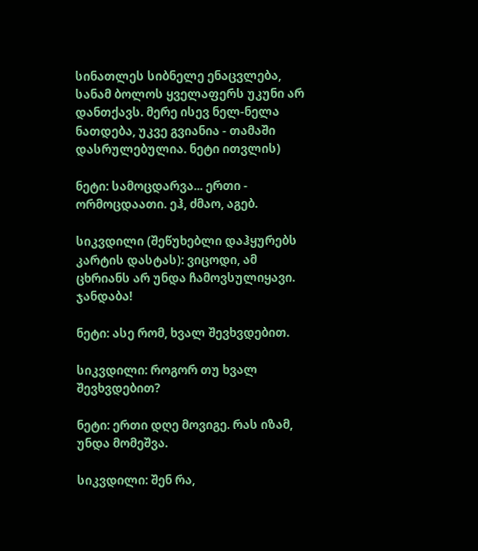სინათლეს სიბნელე ენაცვლება, სანამ ბოლოს ყველაფერს უკუნი არ დანთქავს. მერე ისევ ნელ-ნელა ნათდება, უკვე გვიანია - თამაში დასრულებულია. ნეტი ითვლის)

ნეტი: სამოცდარვა... ერთი - ორმოცდაათი. ეჰ, ძმაო, აგებ.

სიკვდილი (შეწუხებლი დაჰყურებს კარტის დასტას): ვიცოდი, ამ ცხრიანს არ უნდა ჩამოვსულიყავი. ჯანდაბა!

ნეტი: ასე რომ, ხვალ შევხვდებით.

სიკვდილი: როგორ თუ ხვალ შევხვდებით?

ნეტი: ერთი დღე მოვიგე. რას იზამ, უნდა მომეშვა.

სიკვდილი: შენ რა,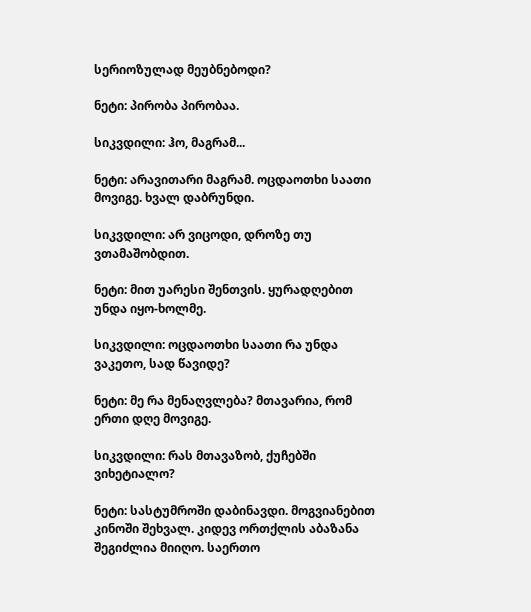სერიოზულად მეუბნებოდი?

ნეტი: პირობა პირობაა.

სიკვდილი: ჰო, მაგრამ...

ნეტი: არავითარი მაგრამ. ოცდაოთხი საათი მოვიგე. ხვალ დაბრუნდი.

სიკვდილი: არ ვიცოდი, დროზე თუ ვთამაშობდით.

ნეტი: მით უარესი შენთვის. ყურადღებით უნდა იყო-ხოლმე.

სიკვდილი: ოცდაოთხი საათი რა უნდა ვაკეთო, სად წავიდე?

ნეტი: მე რა მენაღვლება? მთავარია, რომ ერთი დღე მოვიგე.

სიკვდილი: რას მთავაზობ, ქუჩებში ვიხეტიალო?

ნეტი: სასტუმროში დაბინავდი. მოგვიანებით კინოში შეხვალ. კიდევ ორთქლის აბაზანა შეგიძლია მიიღო. საერთო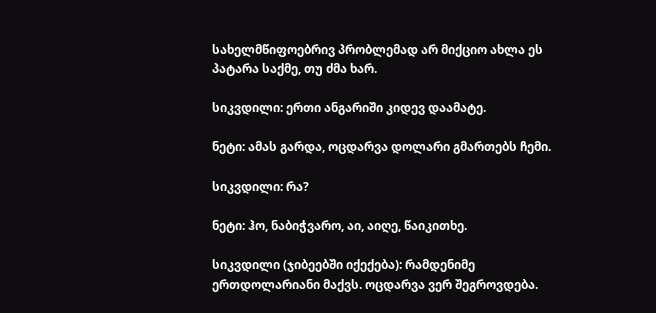სახელმწიფოებრივ პრობლემად არ მიქციო ახლა ეს პატარა საქმე, თუ ძმა ხარ.

სიკვდილი: ერთი ანგარიში კიდევ დაამატე.

ნეტი: ამას გარდა, ოცდარვა დოლარი გმართებს ჩემი.

სიკვდილი: რა?

ნეტი: ჰო, ნაბიჭვარო, აი, აიღე, წაიკითხე.

სიკვდილი (ჯიბეებში იქექება): რამდენიმე ერთდოლარიანი მაქვს. ოცდარვა ვერ შეგროვდება.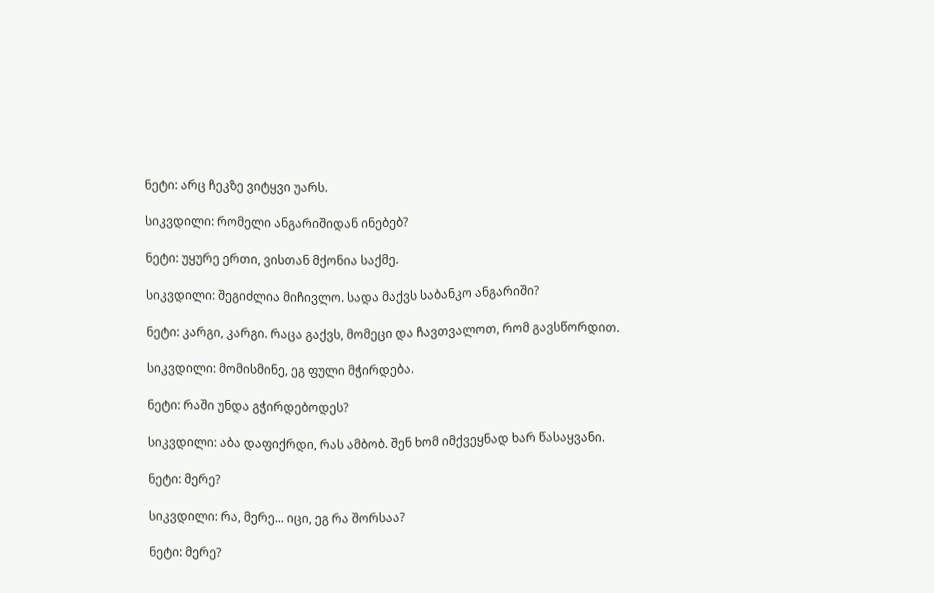ნეტი: არც ჩეკზე ვიტყვი უარს.

სიკვდილი: რომელი ანგარიშიდან ინებებ?

ნეტი: უყურე ერთი, ვისთან მქონია საქმე.

სიკვდილი: შეგიძლია მიჩივლო. სადა მაქვს საბანკო ანგარიში?

ნეტი: კარგი, კარგი. რაცა გაქვს, მომეცი და ჩავთვალოთ, რომ გავსწორდით.

სიკვდილი: მომისმინე, ეგ ფული მჭირდება.

ნეტი: რაში უნდა გჭირდებოდეს?

სიკვდილი: აბა დაფიქრდი, რას ამბობ. შენ ხომ იმქვეყნად ხარ წასაყვანი.

ნეტი: მერე?

სიკვდილი: რა, მერე... იცი, ეგ რა შორსაა?

ნეტი: მერე?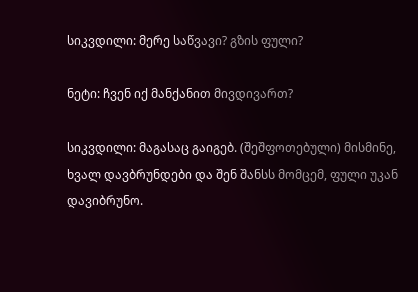სიკვდილი: მერე საწვავი? გზის ფული?

ნეტი: ჩვენ იქ მანქანით მივდივართ?

სიკვდილი: მაგასაც გაიგებ. (შეშფოთებული) მისმინე, ხვალ დავბრუნდები და შენ შანსს მომცემ, ფული უკან დავიბრუნო.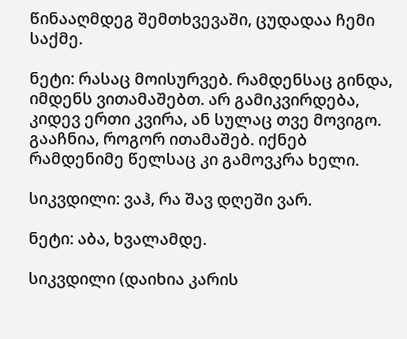წინააღმდეგ შემთხვევაში, ცუდადაა ჩემი საქმე.

ნეტი: რასაც მოისურვებ. რამდენსაც გინდა, იმდენს ვითამაშებთ. არ გამიკვირდება, კიდევ ერთი კვირა, ან სულაც თვე მოვიგო. გააჩნია, როგორ ითამაშებ. იქნებ რამდენიმე წელსაც კი გამოვკრა ხელი.

სიკვდილი: ვაჰ, რა შავ დღეში ვარ.

ნეტი: აბა, ხვალამდე.

სიკვდილი (დაიხია კარის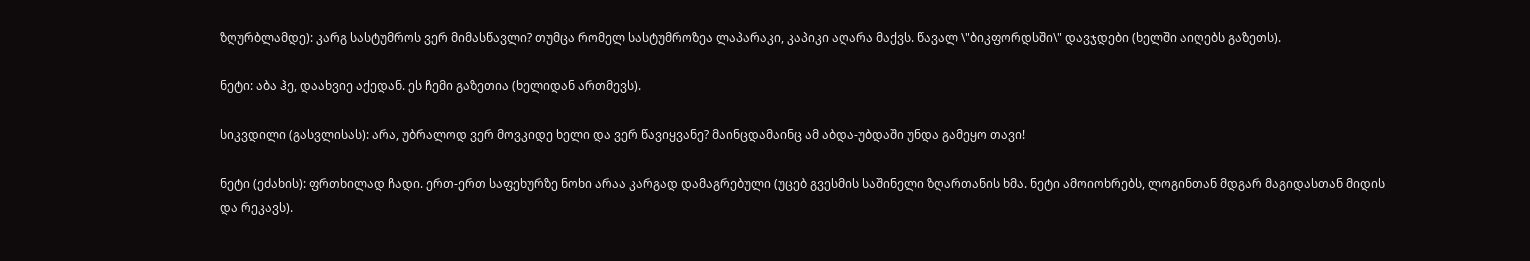ზღურბლამდე): კარგ სასტუმროს ვერ მიმასწავლი? თუმცა რომელ სასტუმროზეა ლაპარაკი, კაპიკი აღარა მაქვს. წავალ \"ბიკფორდსში\" დავჯდები (ხელში აიღებს გაზეთს).

ნეტი: აბა ჰე, დაახვიე აქედან. ეს ჩემი გაზეთია (ხელიდან ართმევს).

სიკვდილი (გასვლისას): არა, უბრალოდ ვერ მოვკიდე ხელი და ვერ წავიყვანე? მაინცდამაინც ამ აბდა-უბდაში უნდა გამეყო თავი!

ნეტი (ეძახის): ფრთხილად ჩადი. ერთ-ერთ საფეხურზე ნოხი არაა კარგად დამაგრებული (უცებ გვესმის საშინელი ზღართანის ხმა. ნეტი ამოიოხრებს, ლოგინთან მდგარ მაგიდასთან მიდის და რეკავს).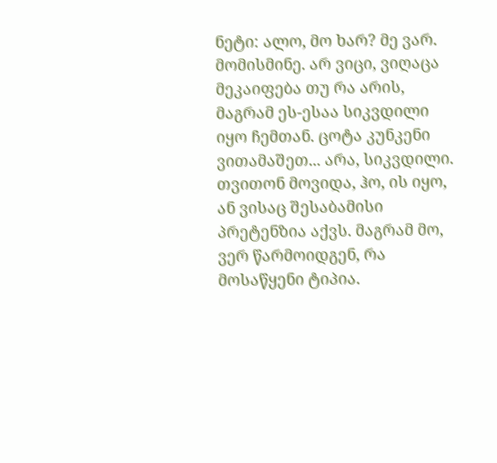ნეტი: ალო, მო ხარ? მე ვარ. მომისმინე. არ ვიცი, ვიღაცა მეკაიფება თუ რა არის, მაგრამ ეს-ესაა სიკვდილი იყო ჩემთან. ცოტა კუნკენი ვითამაშეთ... არა, სიკვდილი. თვითონ მოვიდა, ჰო, ის იყო, ან ვისაც შესაბამისი პრეტენზია აქვს. მაგრამ მო, ვერ წარმოიდგენ, რა მოსაწყენი ტიპია.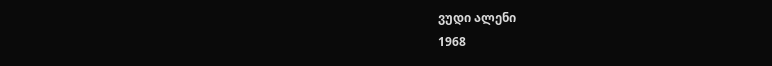ვუდი ალენი
1968